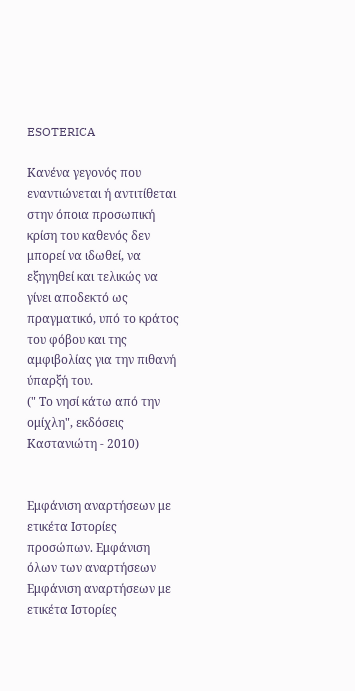ESOTERICA

Κανένα γεγονός που εναντιώνεται ή αντιτίθεται στην όποια προσωπική κρίση του καθενός δεν μπορεί να ιδωθεί, να εξηγηθεί και τελικώς να γίνει αποδεκτό ως πραγματικό, υπό το κράτος του φόβου και της αμφιβολίας για την πιθανή ύπαρξή του.
(" Το νησί κάτω από την ομίχλη", εκδόσεις Καστανιώτη - 2010)


Εμφάνιση αναρτήσεων με ετικέτα Ιστορίες προσώπων. Εμφάνιση όλων των αναρτήσεων
Εμφάνιση αναρτήσεων με ετικέτα Ιστορίες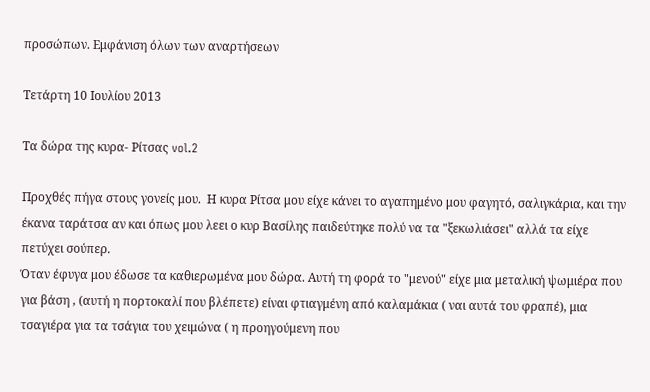προσώπων. Εμφάνιση όλων των αναρτήσεων

Τετάρτη 10 Ιουλίου 2013

Τα δώρα της κυρα- Ρίτσας vol.2

Προχθές πήγα στους γονείς μου.  Η κυρα Ρίτσα μου είχε κάνει το αγαπημένο μου φαγητό, σαλιγκάρια, και την έκανα ταράτσα αν και όπως μου λεει ο κυρ Βασίλης παιδεύτηκε πολύ να τα "ξεκωλιάσει" αλλά τα είχε πετύχει σούπερ.
Όταν έφυγα μου έδωσε τα καθιερωμένα μου δώρα. Αυτή τη φορά το "μενού" είχε μια μεταλική ψωμιέρα που για βάση , (αυτή η πορτοκαλί που βλέπετε) είναι φτιαγμένη από καλαμάκια ( ναι αυτά του φραπέ), μια τσαγιέρα για τα τσάγια του χειμώνα ( η προηγούμενη που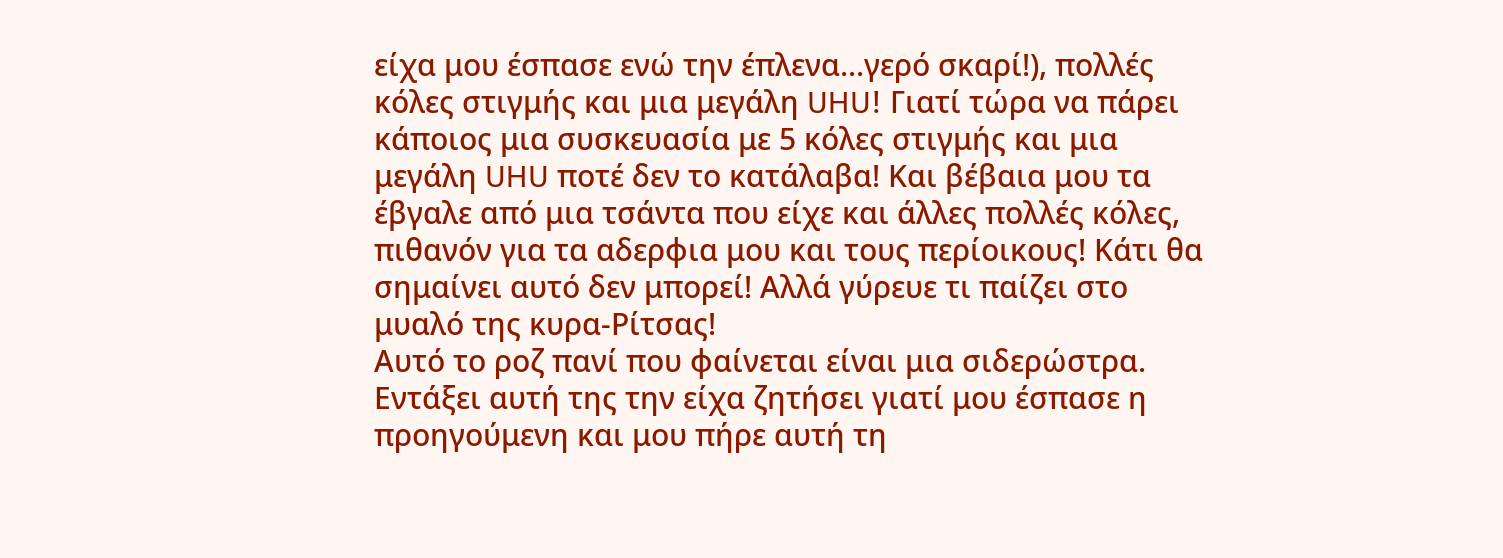είχα μου έσπασε ενώ την έπλενα...γερό σκαρί!), πολλές κόλες στιγμής και μια μεγάλη UHU! Γιατί τώρα να πάρει κάποιος μια συσκευασία με 5 κόλες στιγμής και μια μεγάλη UHU ποτέ δεν το κατάλαβα! Και βέβαια μου τα έβγαλε από μια τσάντα που είχε και άλλες πολλές κόλες, πιθανόν για τα αδερφια μου και τους περίοικους! Κάτι θα σημαίνει αυτό δεν μπορεί! Αλλά γύρευε τι παίζει στο μυαλό της κυρα-Ρίτσας!
Αυτό το ροζ πανί που φαίνεται είναι μια σιδερώστρα. Εντάξει αυτή της την είχα ζητήσει γιατί μου έσπασε η προηγούμενη και μου πήρε αυτή τη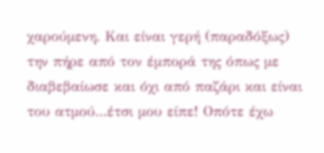χαρούμενη. Και είναι γερή (παραδόξως) την πήρε από τον έμπορά της όπως με διαβεβαίωσε και όχι από παζάρι και είναι του ατμού...έτσι μου είπε! Οπότε έχω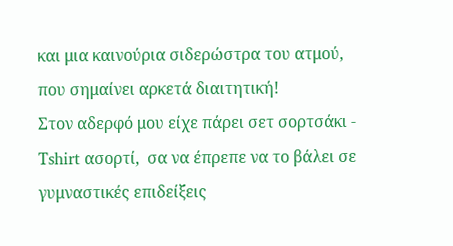και μια καινούρια σιδερώστρα του ατμού, που σημαίνει αρκετά διαιτητική!
Στον αδερφό μου είχε πάρει σετ σορτσάκι - Τshirt ασορτί,  σα να έπρεπε να το βάλει σε γυμναστικές επιδείξεις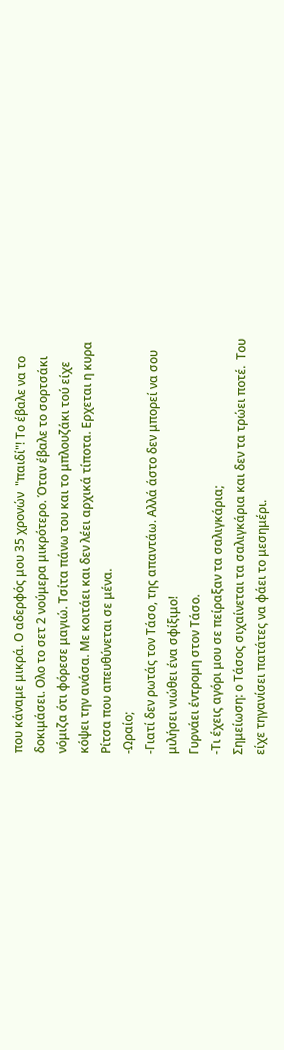που κάναμε μικρά. Ο αδερφός μου 35 χρονών  "παιδί"! Το έβαλε να το δοκιμάσει. Ολο το σετ 2 νούμερα μικρότερο. Όταν έβαλε το σορτσάκι νόμιζα ότι φόρεσε μαγιώ. Τσίτα πάνω του και το μπλουζάκι τού είχε κόψει την ανάσα. Με κοιτάει και δεν λέει αρχικά τίποτα. Ερχεται η κυρα Ρίτσα που απευθύνεται σε μένα.
-Ωραίο;
-Γιατί δεν ρωτάς τον Τάσο, της απαντάω. Αλλά άστο δεν μπορεί να σου μιλήσει νιώθει ένα σφίξιμο!
Γυρνάει έντρομη στον Τάσο.
-Τι έχεις αγόρι μου σε πείραξαν τα σαλιγκάρια;
Σημείωση: ο Τάσος σιχαίνεται τα σαλιγκάρια και δεν τα τρώει ποτέ.  Του είχε τηγανίσει πατάτες να φάει το μεσημέρι.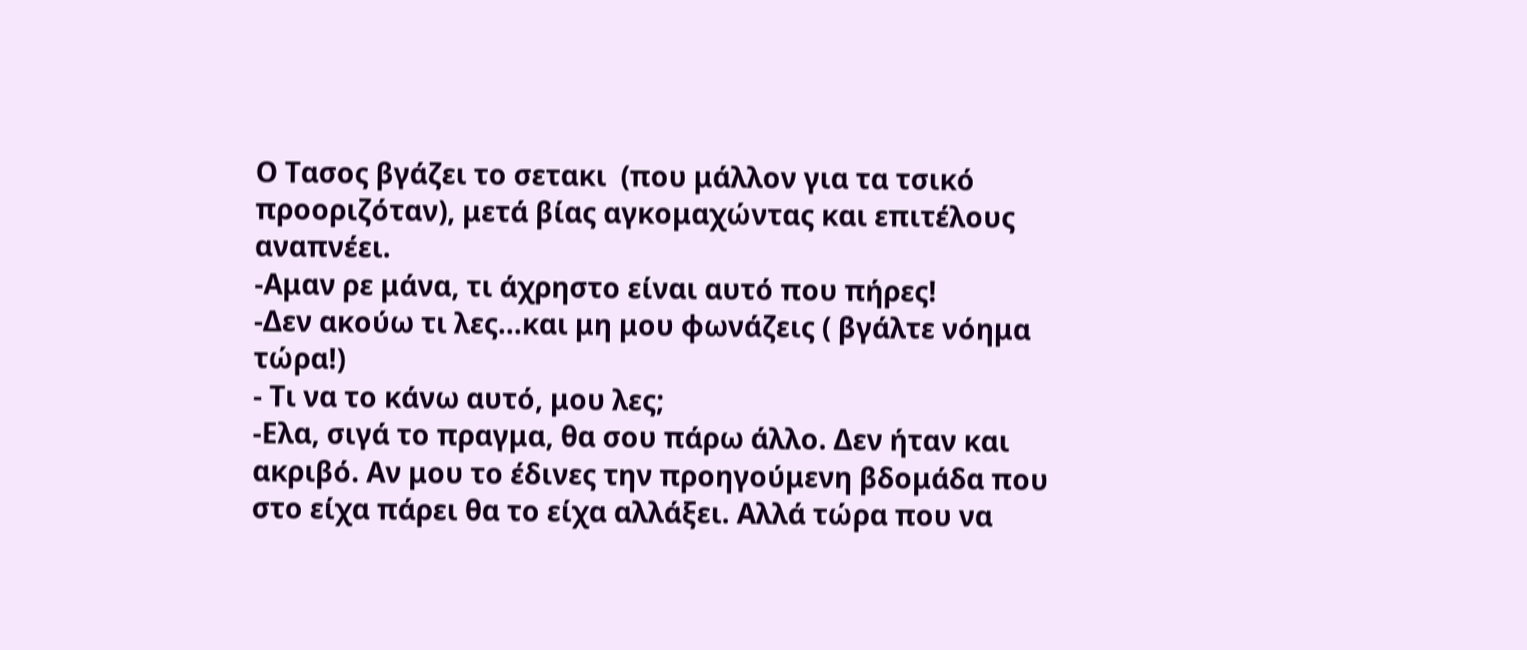Ο Τασος βγάζει το σετακι  (που μάλλον για τα τσικό προοριζόταν), μετά βίας αγκομαχώντας και επιτέλους αναπνέει.
-Αμαν ρε μάνα, τι άχρηστο είναι αυτό που πήρες!
-Δεν ακούω τι λες...και μη μου φωνάζεις ( βγάλτε νόημα τώρα!)
- Τι να το κάνω αυτό, μου λες;
-Ελα, σιγά το πραγμα, θα σου πάρω άλλο. Δεν ήταν και ακριβό. Αν μου το έδινες την προηγούμενη βδομάδα που στο είχα πάρει θα το είχα αλλάξει. Αλλά τώρα που να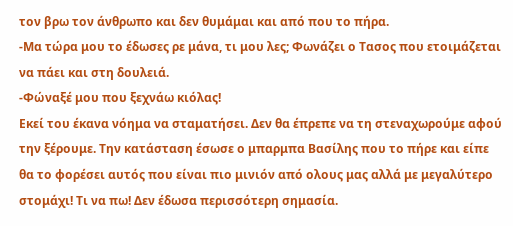τον βρω τον άνθρωπο και δεν θυμάμαι και από που το πήρα.
-Μα τώρα μου το έδωσες ρε μάνα, τι μου λες; Φωνάζει ο Τασος που ετοιμάζεται να πάει και στη δουλειά.
-Φώναξέ μου που ξεχνάω κιόλας!
Εκεί του έκανα νόημα να σταματήσει. Δεν θα έπρεπε να τη στεναχωρούμε αφού την ξέρουμε. Την κατάσταση έσωσε ο μπαρμπα Βασίλης που το πήρε και είπε θα το φορέσει αυτός που είναι πιο μινιόν από ολους μας αλλά με μεγαλύτερο στομάχι! Τι να πω! Δεν έδωσα περισσότερη σημασία.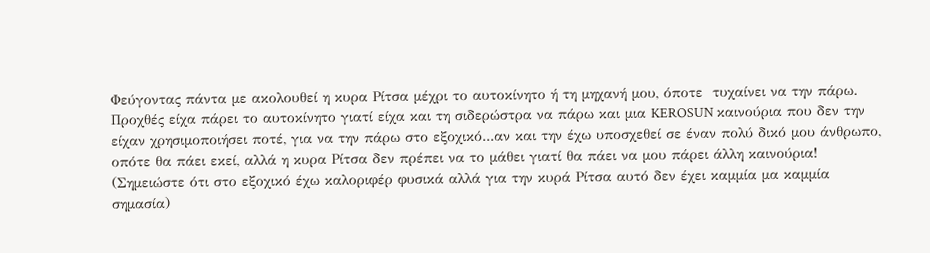Φεύγοντας πάντα με ακολουθεί η κυρα Ρίτσα μέχρι το αυτοκίνητο ή τη μηχανή μου, όποτε  τυχαίνει να την πάρω. Προχθές είχα πάρει το αυτοκίνητο γιατί είχα και τη σιδερώστρα να πάρω και μια KEROSUN καινούρια που δεν την είχαν χρησιμοποιήσει ποτέ, για να την πάρω στο εξοχικό...αν και την έχω υποσχεθεί σε έναν πολύ δικό μου άνθρωπο, οπότε θα πάει εκεί, αλλά η κυρα Ρίτσα δεν πρέπει να το μάθει γιατί θα πάει να μου πάρει άλλη καινούρια!
(Σημειώστε ότι στο εξοχικό έχω καλοριφέρ φυσικά αλλά για την κυρά Ρίτσα αυτό δεν έχει καμμία μα καμμία σημασία)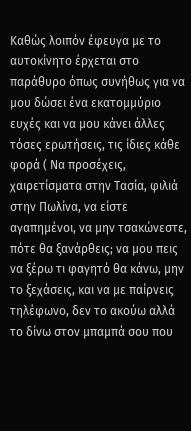Καθώς λοιπόν έφευγα με το αυτοκίνητο έρχεται στο παράθυρο όπως συνήθως για να μου δώσει ένα εκατομμύριο ευχές και να μου κάνει άλλες τόσες ερωτήσεις, τις ίδιες κάθε φορά ( Να προσέχεις, χαιρετίσματα στην Τασία, φιλιά στην Πωλίνα, να είστε αγαπημένοι, να μην τσακώνεστε, πότε θα ξανάρθεις; να μου πεις να ξέρω τι φαγητό θα κάνω, μην το ξεχάσεις, και να με παίρνεις τηλέφωνο, δεν το ακούω αλλά το δίνω στον μπαμπά σου που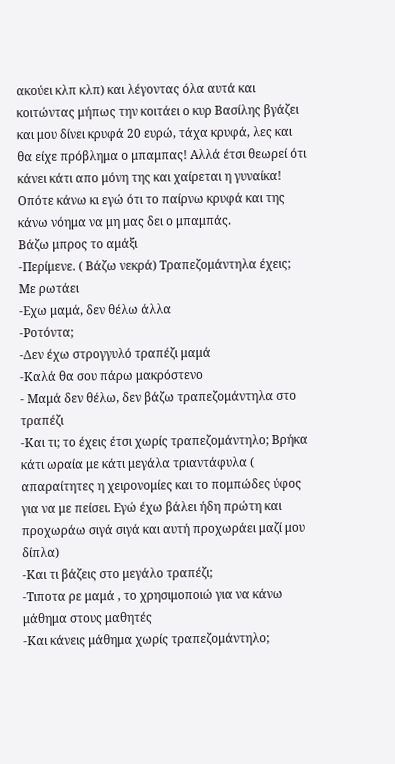ακούει κλπ κλπ) και λέγοντας όλα αυτά και κοιτώντας μήπως την κοιτάει ο κυρ Βασίλης βγάζει και μου δίνει κρυφά 20 ευρώ, τάχα κρυφά, λες και θα είχε πρόβλημα ο μπαμπας! Αλλά έτσι θεωρεί ότι κάνει κάτι απο μόνη της και χαίρεται η γυναίκα! Οπότε κάνω κι εγώ ότι το παίρνω κρυφά και της κάνω νόημα να μη μας δει ο μπαμπάς.
Βάζω μπρος το αμάξι
-Περίμενε. ( Βάζω νεκρά) Τραπεζομάντηλα έχεις;  Με ρωτάει
-Εχω μαμά, δεν θέλω άλλα
-Ροτόντα;
-Δεν έχω στρογγυλό τραπέζι μαμά
-Καλά θα σου πάρω μακρόστενο
- Μαμά δεν θέλω, δεν βάζω τραπεζομάντηλα στο τραπέζι
-Και τι; το έχεις έτσι χωρίς τραπεζομάντηλο; Βρήκα κάτι ωραία με κάτι μεγάλα τριαντάφυλα ( απαραίτητες η χειρονομίες και το πομπώδες ύφος για να με πείσει. Εγώ έχω βάλει ήδη πρώτη και προχωράω σιγά σιγά και αυτή προχωράει μαζί μου δίπλα)
-Και τι βάζεις στο μεγάλο τραπέζι;
-Τιποτα ρε μαμά , το χρησιμοποιώ για να κάνω μάθημα στους μαθητές
-Και κάνεις μάθημα χωρίς τραπεζομάντηλο;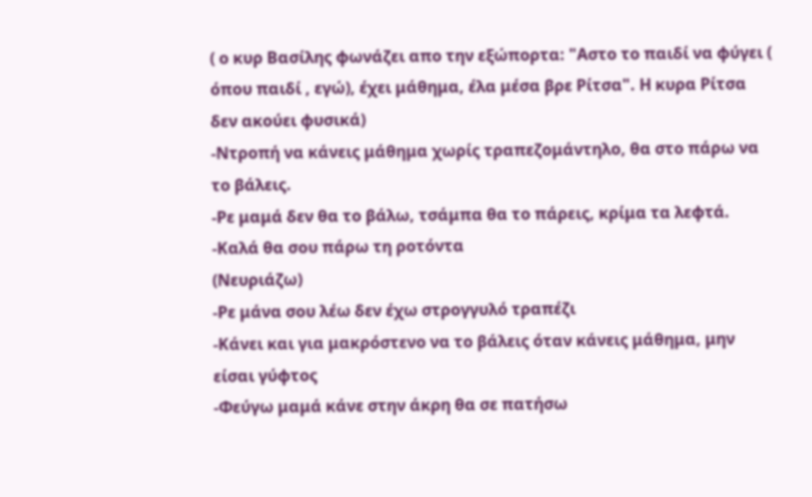( ο κυρ Βασίλης φωνάζει απο την εξώπορτα: "Αστο το παιδί να φύγει ( όπου παιδί , εγώ), έχει μάθημα, έλα μέσα βρε Ρίτσα". Η κυρα Ρίτσα δεν ακούει φυσικά)
-Ντροπή να κάνεις μάθημα χωρίς τραπεζομάντηλο, θα στο πάρω να το βάλεις.
-Ρε μαμά δεν θα το βάλω, τσάμπα θα το πάρεις, κρίμα τα λεφτά.
-Καλά θα σου πάρω τη ροτόντα
(Νευριάζω)
-Ρε μάνα σου λέω δεν έχω στρογγυλό τραπέζι
-Κάνει και για μακρόστενο να το βάλεις όταν κάνεις μάθημα, μην είσαι γύφτος
-Φεύγω μαμά κάνε στην άκρη θα σε πατήσω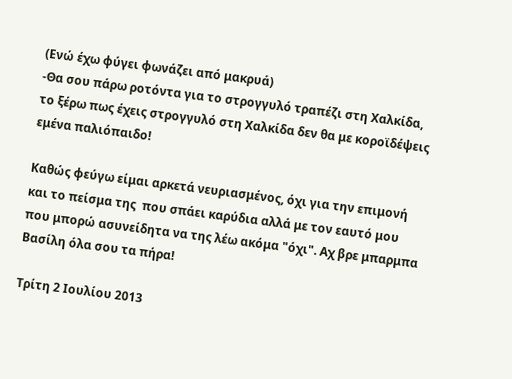(Ενώ έχω φύγει φωνάζει από μακρυά)
-Θα σου πάρω ροτόντα για το στρογγυλό τραπέζι στη Χαλκίδα, το ξέρω πως έχεις στρογγυλό στη Χαλκίδα δεν θα με κοροϊδέψεις εμένα παλιόπαιδο!

Καθώς φεύγω είμαι αρκετά νευριασμένος, όχι για την επιμονή και το πείσμα της  που σπάει καρύδια αλλά με τον εαυτό μου που μπορώ ασυνείδητα να της λέω ακόμα "όχι". Αχ βρε μπαρμπα Βασίλη όλα σου τα πήρα!

Τρίτη 2 Ιουλίου 2013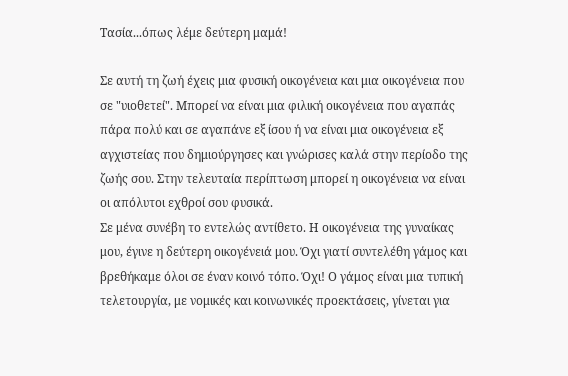Τασία...όπως λέμε δεύτερη μαμά!

Σε αυτή τη ζωή έχεις μια φυσική οικογένεια και μια οικογένεια που σε "υιοθετεί". Μπορεί να είναι μια φιλική οικογένεια που αγαπάς πάρα πολύ και σε αγαπάνε εξ ίσου ή να είναι μια οικογένεια εξ αγχιστείας που δημιούργησες και γνώρισες καλά στην περίοδο της ζωής σου. Στην τελευταία περίπτωση μπορεί η οικογένεια να είναι οι απόλυτοι εχθροί σου φυσικά.
Σε μένα συνέβη το εντελώς αντίθετο. Η οικογένεια της γυναίκας μου, έγινε η δεύτερη οικογένειά μου. Όχι γιατί συντελέθη γάμος και βρεθήκαμε όλοι σε έναν κοινό τόπο. Όχι! Ο γάμος είναι μια τυπική τελετουργία, με νομικές και κοινωνικές προεκτάσεις, γίνεται για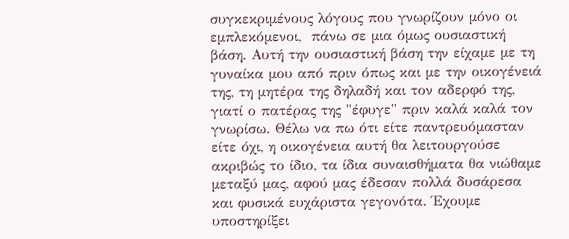συγκεκριμένους λόγους που γνωρίζουν μόνο οι εμπλεκόμενοι,  πάνω σε μια όμως ουσιαστική βάση. Αυτή την ουσιαστική βάση την είχαμε με τη γυναίκα μου από πριν όπως και με την οικογένειά της, τη μητέρα της δηλαδή και τον αδερφό της, γιατί ο πατέρας της "έφυγε" πριν καλά καλά τον γνωρίσω. Θέλω να πω ότι είτε παντρευόμασταν είτε όχι, η οικογένεια αυτή θα λειτουργούσε ακριβώς το ίδιο, τα ίδια συναισθήματα θα νιώθαμε μεταξύ μας, αφού μας έδεσαν πολλά δυσάρεσα και φυσικά ευχάριστα γεγονότα. Έχουμε υποστηρίξει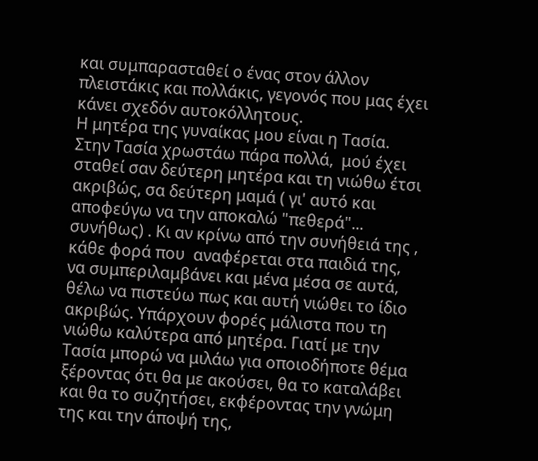και συμπαρασταθεί ο ένας στον άλλον πλειστάκις και πολλάκις, γεγονός που μας έχει κάνει σχεδόν αυτοκόλλητους.
Η μητέρα της γυναίκας μου είναι η Τασία.
Στην Τασία χρωστάω πάρα πολλά,  μού έχει σταθεί σαν δεύτερη μητέρα και τη νιώθω έτσι ακριβώς, σα δεύτερη μαμά ( γι' αυτό και αποφεύγω να την αποκαλώ "πεθερά"... συνήθως) . Κι αν κρίνω από την συνήθειά της ,  κάθε φορά που  αναφέρεται στα παιδιά της,  να συμπεριλαμβάνει και μένα μέσα σε αυτά,  θέλω να πιστεύω πως και αυτή νιώθει το ίδιο ακριβώς. Υπάρχουν φορές μάλιστα που τη νιώθω καλύτερα από μητέρα. Γιατί με την Τασία μπορώ να μιλάω για οποιοδήποτε θέμα ξέροντας ότι θα με ακούσει, θα το καταλάβει και θα το συζητήσει, εκφέροντας την γνώμη της και την άποψή της,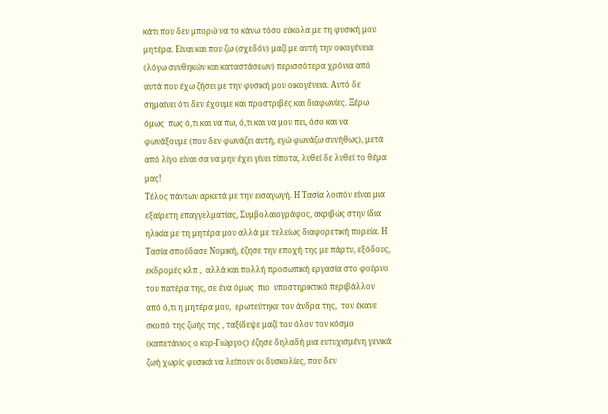κάτι που δεν μπορώ να το κάνω τόσο εύκολα με τη φυσική μου μητέρα. Είναι και που ζω (σχεδόν) μαζί με αυτή την οικογένεια  (λόγω συνθηκών και καταστάσεων) περισσότερα χρόνια από αυτά που έχω ζήσει με την φυσική μου οικογένεια. Αυτό δε σημαίνει ότι δεν έχουμε και προστριβές και διαφωνίες. Ξέρω όμως  πως ό,τι και να πω, ό,τι και να μου πει, όσο και να φωνάξουμε (που δεν φωνάζει αυτή, εγώ φωνάζω συνήθως), μετά από λίγο είναι σα να μην έχει γίνει τίποτα, λυθεί δε λυθεί το θέμα μας!
Τέλος πάντων αρκετά με την εισαγωγή. Η Τασία λοιπόν είναι μια εξαίρετη επαγγελματίας, Συμβολαιογράφος, ακριβώς στην ίδια ηλικία με τη μητέρα μου αλλά με τελείως διαφορετική πορεία. Η Τασία σπούδασε Νομική, έζησε την εποχή της με πάρτυ, εξόδους, εκδρομές κλπ ,  αλλά και πολλή προσωπική εργασία στο φούρνο του πατέρα της, σε ένα όμως  πιο  υποστηρικτικό περιβάλλον από ό,τι η μητέρα μου,  ερωτεύτηκε τον άνδρα της,  τον έκανε σκοπό της ζωής της , ταξίδεψε μαζί του όλον τον κόσμο (καπετάνιος ο κυρ-Γιώργος) έζησε δηλαδή μια ευτυχισμένη γενικά ζωή χωρίς φυσικά να λείπουν οι δυσκολίες, που δεν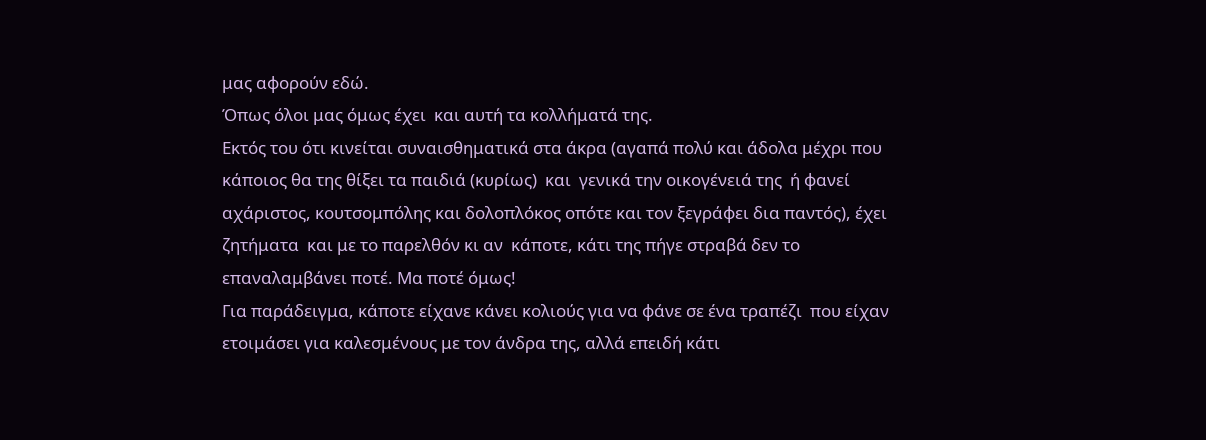μας αφορούν εδώ.
Όπως όλοι μας όμως έχει  και αυτή τα κολλήματά της.
Εκτός του ότι κινείται συναισθηματικά στα άκρα (αγαπά πολύ και άδολα μέχρι που κάποιος θα της θίξει τα παιδιά (κυρίως)  και  γενικά την οικογένειά της  ή φανεί αχάριστος, κουτσομπόλης και δολοπλόκος οπότε και τον ξεγράφει δια παντός), έχει  ζητήματα  και με το παρελθόν κι αν  κάποτε, κάτι της πήγε στραβά δεν το επαναλαμβάνει ποτέ. Μα ποτέ όμως!
Για παράδειγμα, κάποτε είχανε κάνει κολιούς για να φάνε σε ένα τραπέζι  που είχαν ετοιμάσει για καλεσμένους με τον άνδρα της, αλλά επειδή κάτι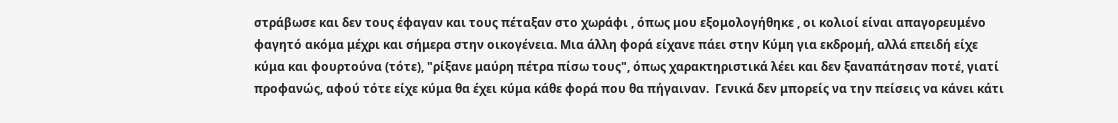στράβωσε και δεν τους έφαγαν και τους πέταξαν στο χωράφι , όπως μου εξομολογήθηκε , οι κολιοί είναι απαγορευμένο φαγητό ακόμα μέχρι και σήμερα στην οικογένεια. Μια άλλη φορά είχανε πάει στην Κύμη για εκδρομή, αλλά επειδή είχε κύμα και φουρτούνα (τότε), "ρίξανε μαύρη πέτρα πίσω τους", όπως χαρακτηριστικά λέει και δεν ξαναπάτησαν ποτέ, γιατί προφανώς, αφού τότε είχε κύμα θα έχει κύμα κάθε φορά που θα πήγαιναν.  Γενικά δεν μπορείς να την πείσεις να κάνει κάτι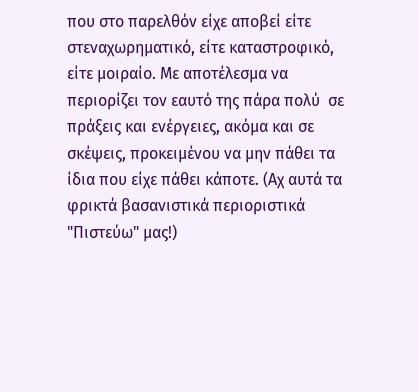που στο παρελθόν είχε αποβεί είτε  στεναχωρηματικό, είτε καταστροφικό, είτε μοιραίο. Με αποτέλεσμα να περιορίζει τον εαυτό της πάρα πολύ  σε πράξεις και ενέργειες, ακόμα και σε σκέψεις, προκειμένου να μην πάθει τα ίδια που είχε πάθει κάποτε. (Αχ αυτά τα φρικτά βασανιστικά περιοριστικά "Πιστεύω" μας!)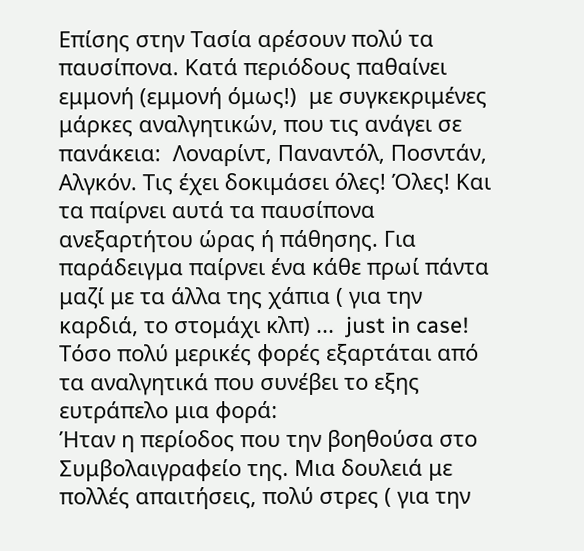Επίσης στην Τασία αρέσουν πολύ τα παυσίπονα. Κατά περιόδους παθαίνει εμμονή (εμμονή όμως!)  με συγκεκριμένες μάρκες αναλγητικών, που τις ανάγει σε πανάκεια:  Λοναρίντ, Παναντόλ, Ποσντάν, Αλγκόν. Τις έχει δοκιμάσει όλες! Όλες! Και τα παίρνει αυτά τα παυσίπονα ανεξαρτήτου ώρας ή πάθησης. Για παράδειγμα παίρνει ένα κάθε πρωί πάντα μαζί με τα άλλα της χάπια ( για την καρδιά, το στομάχι κλπ) ...  just in case! Τόσο πολύ μερικές φορές εξαρτάται από τα αναλγητικά που συνέβει το εξης ευτράπελο μια φορά:
Ήταν η περίοδος που την βοηθούσα στο Συμβολαιγραφείο της. Μια δουλειά με πολλές απαιτήσεις, πολύ στρες ( για την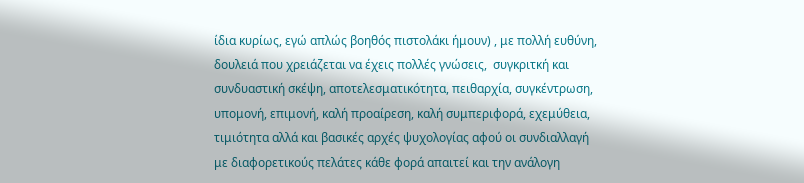ίδια κυρίως, εγώ απλώς βοηθός πιστολάκι ήμουν) , με πολλή ευθύνη, δουλειά που χρειάζεται να έχεις πολλές γνώσεις,  συγκριτκή και συνδυαστική σκέψη, αποτελεσματικότητα, πειθαρχία, συγκέντρωση, υπομονή, επιμονή, καλή προαίρεση, καλή συμπεριφορά, εχεμύθεια,  τιμιότητα αλλά και βασικές αρχές ψυχολογίας αφού οι συνδιαλλαγή με διαφορετικούς πελάτες κάθε φορά απαιτεί και την ανάλογη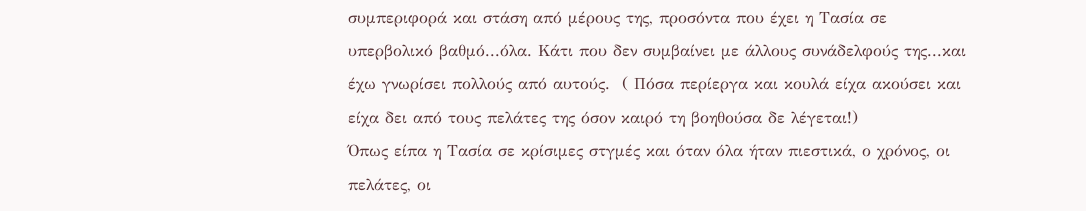συμπεριφορά και στάση από μέρους της, προσόντα που έχει η Τασία σε υπερβολικό βαθμό...όλα. Κάτι που δεν συμβαίνει με άλλους συνάδελφούς της...και έχω γνωρίσει πολλούς από αυτούς.  ( Πόσα περίεργα και κουλά είχα ακούσει και είχα δει από τους πελάτες της όσον καιρό τη βοηθούσα δε λέγεται!)
Όπως είπα η Τασία σε κρίσιμες στγμές και όταν όλα ήταν πιεστικά, ο χρόνος, οι πελάτες, οι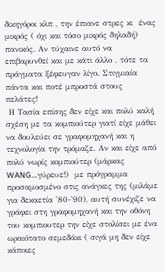δικηγόροι κλπ , την έπιανε στρες κι  ένας μικρός ( όχι και τόσο μικρός δηλαδή) πανικός. Αν τύχαινε αυτό να επιβαρυνθεί και με κάτι άλλο , τότε τα πράγματα ξέφευγαν λίγο. Στιγμιαία πάντα και ποτέ μπροστά στους πελάτες!
 Η Τασία επίσης δεν είχε και πολύ καλή σχέση με τα κομπιούτερ γιατί είχε μάθει να δουλεύει σε γραφομηχανή και η τεχνολογία την τρόμαζε. Αν και είχε από πολύ νωρίς κομπιούτερ (μάρκας WANG...γύρευε!)  με πρόγραμμα προσαμοσμένο στις ανάγκες της (μιλάμε για δεκαετία '80-'90), αυτή συνέχιζε να γράφει στη γραφομηχανή και την οθόνη του κομπιουτερ την είχε στολίσει με ένα ωραιότατο σεμεδάκι ( σιγά μη δεν είχε κάποιες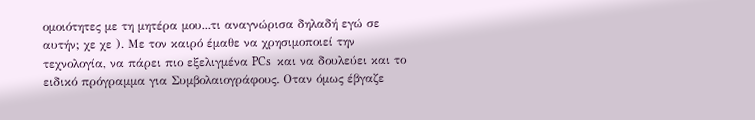ομοιότητες με τη μητέρα μου...τι αναγνώρισα δηλαδή εγώ σε αυτήν; χε χε ). Με τον καιρό έμαθε να χρησιμοποιεί την τεχνολογία, να πάρει πιο εξελιγμένα PCs  και να δουλεύει και το ειδικό πρόγραμμα για Συμβολαιογράφους. Οταν όμως έβγαζε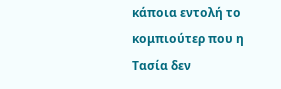κάποια εντολή το κομπιούτερ που η Τασία δεν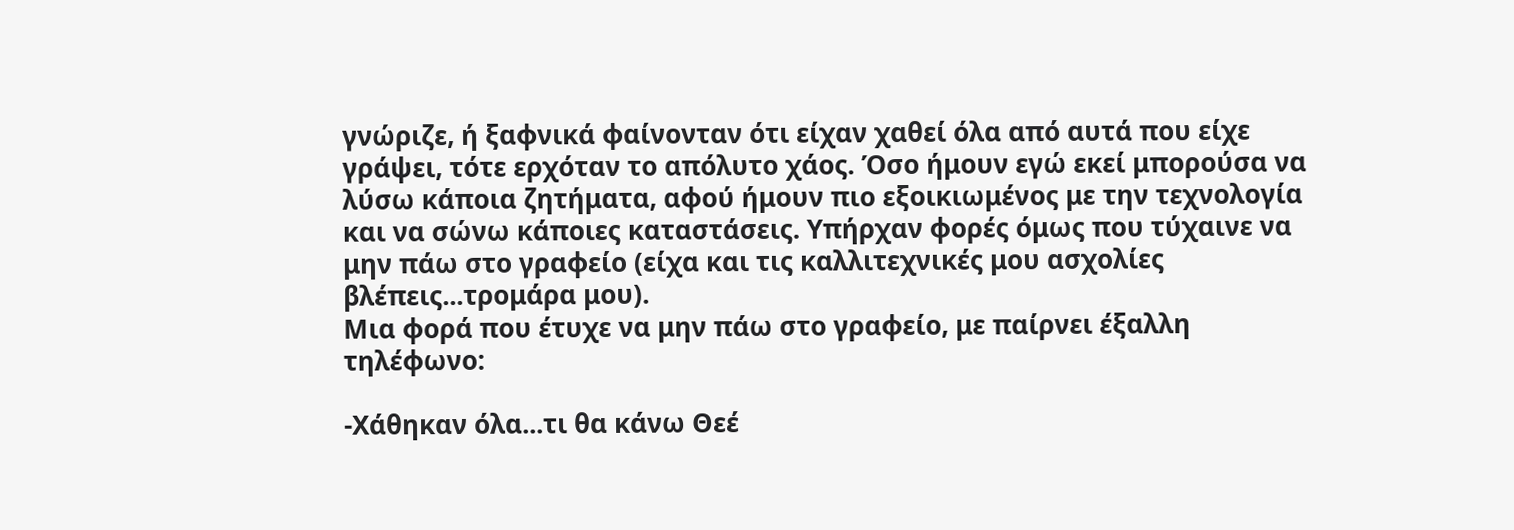γνώριζε, ή ξαφνικά φαίνονταν ότι είχαν χαθεί όλα από αυτά που είχε γράψει, τότε ερχόταν το απόλυτο χάος. Όσο ήμουν εγώ εκεί μπορούσα να λύσω κάποια ζητήματα, αφού ήμουν πιο εξοικιωμένος με την τεχνολογία και να σώνω κάποιες καταστάσεις. Υπήρχαν φορές όμως που τύχαινε να μην πάω στο γραφείο (είχα και τις καλλιτεχνικές μου ασχολίες βλέπεις...τρομάρα μου).
Μια φορά που έτυχε να μην πάω στο γραφείο, με παίρνει έξαλλη τηλέφωνο:

-Χάθηκαν όλα...τι θα κάνω Θεέ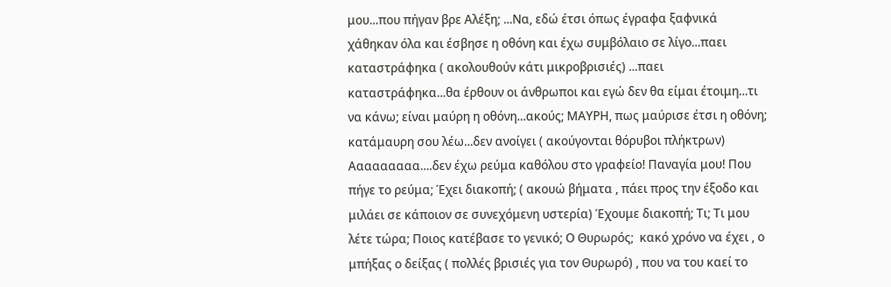μου...που πήγαν βρε Αλέξη; ...Να, εδώ έτσι όπως έγραφα ξαφνικά χάθηκαν όλα και έσβησε η οθόνη και έχω συμβόλαιο σε λίγο...παει καταστράφηκα ( ακολουθούν κάτι μικροβρισιές) ...παει καταστράφηκα...θα έρθουν οι άνθρωποι και εγώ δεν θα είμαι έτοιμη...τι να κάνω; είναι μαύρη η οθόνη...ακούς; ΜΑΥΡΗ, πως μαύρισε έτσι η οθόνη; κατάμαυρη σου λέω...δεν ανοίγει ( ακούγονται θόρυβοι πλήκτρων)  Ααααααααα....δεν έχω ρεύμα καθόλου στο γραφείο! Παναγία μου! Που πήγε το ρεύμα; Έχει διακοπή; ( ακουώ βήματα , πάει προς την έξοδο και μιλάει σε κάποιον σε συνεχόμενη υστερία) Έχουμε διακοπή; Τι; Τι μου λέτε τώρα; Ποιος κατέβασε το γενικό; Ο Θυρωρός;  κακό χρόνο να έχει , ο μπήξας ο δείξας ( πολλές βρισιές για τον Θυρωρό) , που να του καεί το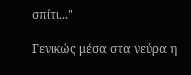σπίτι..."

Γενικώς μέσα στα νεύρα η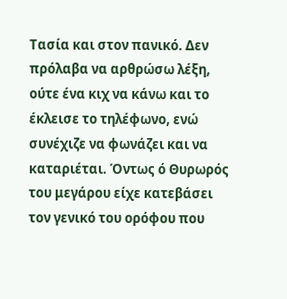Τασία και στον πανικό. Δεν πρόλαβα να αρθρώσω λέξη, ούτε ένα κιχ να κάνω και το έκλεισε το τηλέφωνο, ενώ συνέχιζε να φωνάζει και να καταριέται. Όντως ό Θυρωρός του μεγάρου είχε κατεβάσει τον γενικό του ορόφου που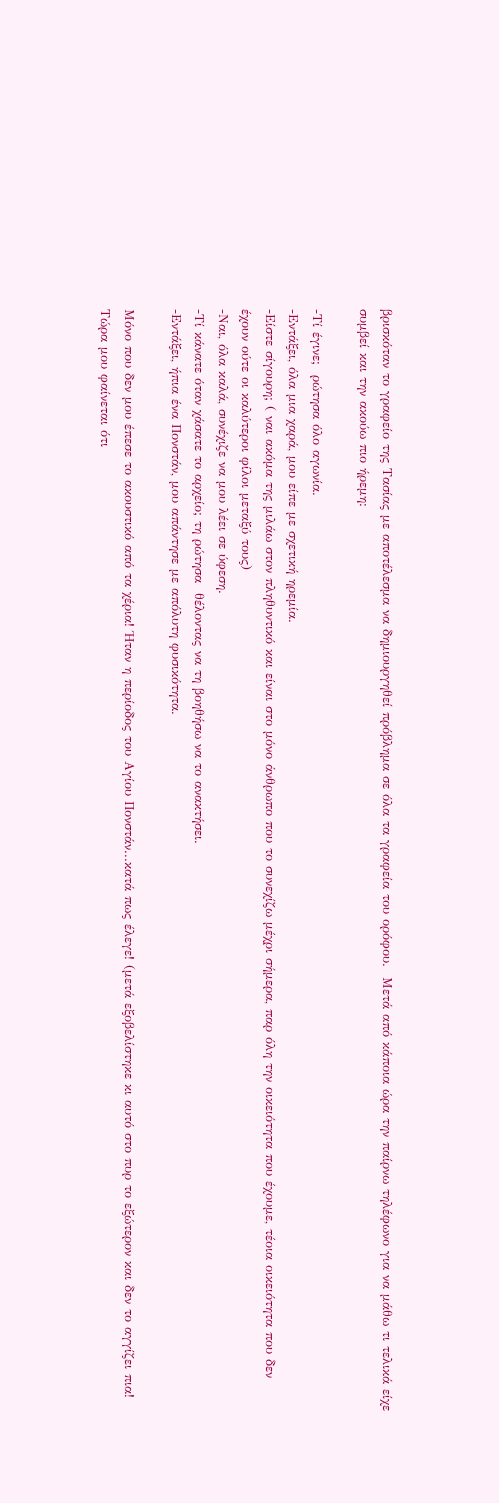βρισκόταν το γραφείο της Τασίας με αποτέλεσμα να δημιουργηθεί πρόβλημα σε όλα τα γραφεία του ορόφου.  Μετά από κάποια ώρα την παίρνω τηλέφωνο για να μάθω τι τελικά είχε συμβεί και την ακούω πιο ήρεμη:

-Τί έγινε;  ρώτησα όλο αγωνία.
-Εντάξει, όλα μια χαρά, μου είπε με σχετική ηρεμία.
-Είστε σίγουρη; ( ναι ακόμα της μιλάω στον πληθυντικό και είναι στο μόνο άνθρωπο που το συνεχίζω μέχρι σήμερα, παρ όλη την οικειότητα που έχουμε, τέοια οικειότητα που δεν έχουν ούτε οι καλύτεροι φίλοι μεταξύ τους)
-Ναι, όλα καλά, συνέχιζε να μου λέει σε ύφεση.
-Τί κάνατε όταν χάσατε το αρχείο; τη ρώτησα  θέλοντας να τη βοηθήσω να το ανακτήσει.
-Εντάξει, ήπια ένα Πονστάν, μου απάντησε με απόλυτη φυσικότητα.

Μόνο που δεν μου έπεσε το ακουστικό από τα χέρια! Ήταν η περίοδος του Αγίου Πονστάν...κατά πως έλεγε! (μετά εξοβελίστηκε κι αυτό στο πυρ το εξώτερον και δεν το αγγίζει πια! Τώρα μου φαίνεται ότι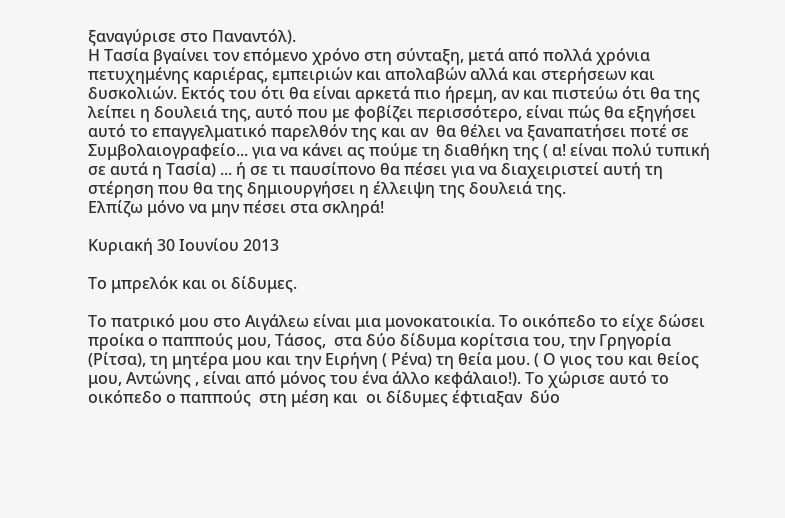ξαναγύρισε στο Παναντόλ).
Η Τασία βγαίνει τον επόμενο χρόνο στη σύνταξη, μετά από πολλά χρόνια πετυχημένης καριέρας, εμπειριών και απολαβών αλλά και στερήσεων και δυσκολιών. Εκτός του ότι θα είναι αρκετά πιο ήρεμη, αν και πιστεύω ότι θα της λείπει η δουλειά της, αυτό που με φοβίζει περισσότερο, είναι πώς θα εξηγήσει αυτό το επαγγελματικό παρελθόν της και αν  θα θέλει να ξαναπατήσει ποτέ σε  Συμβολαιογραφείο... για να κάνει ας πούμε τη διαθήκη της ( α! είναι πολύ τυπική σε αυτά η Τασία) ... ή σε τι παυσίπονο θα πέσει για να διαχειριστεί αυτή τη στέρηση που θα της δημιουργήσει η έλλειψη της δουλειά της.
Ελπίζω μόνο να μην πέσει στα σκληρά!

Κυριακή 30 Ιουνίου 2013

Το μπρελόκ και οι δίδυμες.

Το πατρικό μου στο Αιγάλεω είναι μια μονοκατοικία. Το οικόπεδο το είχε δώσει προίκα ο παππούς μου, Τάσος,  στα δύο δίδυμα κορίτσια του, την Γρηγορία (Ρίτσα), τη μητέρα μου και την Ειρήνη ( Ρένα) τη θεία μου. ( Ο γιος του και θείος μου, Αντώνης , είναι από μόνος του ένα άλλο κεφάλαιο!). Το χώρισε αυτό το οικόπεδο ο παππούς  στη μέση και  οι δίδυμες έφτιαξαν  δύο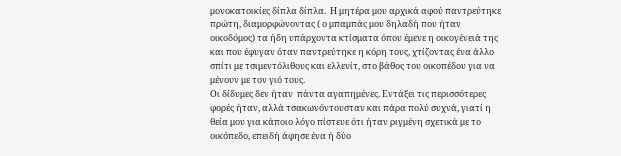μονοκατοικίες δίπλα δίπλα.  Η μητέρα μου αρχικά αφού παντρεύτηκε πρώτη, διαμορφώνοντας ( ο μπαμπάς μου δηλαδή που ήταν οικοδόμος) τα ήδη υπάρχοντα κτίσματα όπου έμενε η οικογένειά της και που έφυγαν όταν παντρεύτηκε η κόρη τους, χτίζοντας ένα άλλο σπίτι με τσιμεντόλιθους και ελλενίτ, στο βάθος του οικοπέδου για να μένουν με τον γιό τους.
Οι δίδυμες δεν ήταν  πάντα αγαπημένες. Εντάξει τις περισσότερες φορές ήταν, αλλά τσακωνόντουσταν και πάρα πολύ συχνά, γιατί η θεία μου για κάποιο λόγο πίστευε ότι ήταν ριγμένη σχετικά με το οικόπεδο, επειδή άφησε ένα ή δύο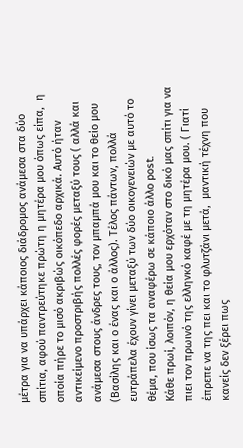μέτρα για να υπάρχει κάποιος διάδρομος ανάμεσα στα δύο σπίτια, αφού παντρεύτηκε πρώτη η μητέρα μου όπως είπα,  η οποία πήρε το μισό ακριβώς οικόπεδο αρχικά. Αυτό ήταν αντικείμενο προστριβής πολλές φορές μεταξύ τους ( αλλά και ανάμεσα στους άνδρες τους, τον μπαμπά μου και το θείο μου (Βασίλης και ο ένας και ο άλλος). Τέλος πάντων, πολλά ευτράπελα έχουν γίνει μεταξύ των δύο οικογενειών με αυτό το θέμα, που ίσως τα αναφέρω σε κάποιο άλλο post.
Κάθε πρωί, λοιπόν, η θεία μου ερχόταν στο δικό μας σπίτι για να πιει τον πρωινό της ελληνκό καφέ με τη μητέρα μου. ( Γιατί έπρεπε να της πει και το φλυτζάνι μετά,  μαντική τέχνη που κανείς δεν ξέρει πως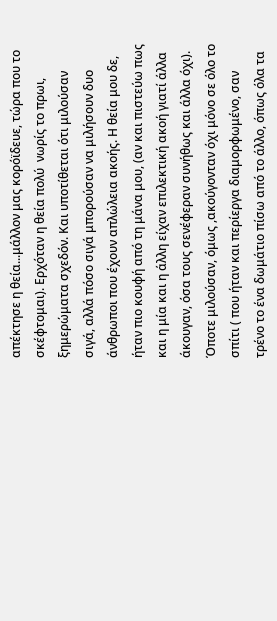απέκτησε η θεία...μάλλον μας κορόϊδευε, τώρα που το σκέφτομαι). Ερχόταν η θεία πολύ  νωρίς το πρωι, ξημερώματα σχεδόν. Και υποτίθεται ότι μιλούσαν σιγά, αλλά πόσο σιγά μπορούσαν να μιλήσουν δυο  άνθρωποι που έχουν απλώλεια ακοής. Η θεία μου δε, ήταν πιο κουφή από τη μάνα μου, (αν και πιστεύω πως και η μία και η άλλη είχαν επιλεκτική ακοή γιατί άλλα άκουγαν, όσα τους σενέφεραν συνήθως και άλλα όχι). Όποτε μιλούσαν, όμως ,ακούγονταν όχι μόνο σε όλο το σπίτι ( που ήταν και περίεργα διαμορφωμένο, σαν τρένο το ένα δωμάτιο πίσω από το άλλο, όπως όλα τα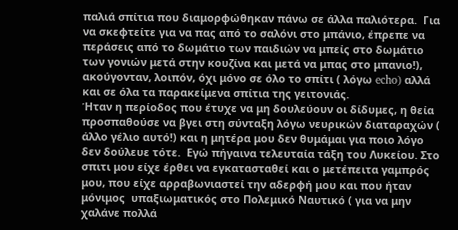παλιά σπίτια που διαμορφώθηκαν πάνω σε άλλα παλιότερα.  Για να σκεφτείτε για να πας από το σαλόνι στο μπάνιο, έπρεπε να περάσεις από το δωμάτιο των παιδιών να μπείς στο δωμάτιο των γονιών μετά στην κουζίνα και μετά να μπας στο μπανιο!), ακούγονταν, λοιπόν, όχι μόνο σε όλο το σπίτι ( λόγω echo) αλλά και σε όλα τα παρακείμενα σπίτια της γειτονιάς.
Ήταν η περίοδος που έτυχε να μη δουλεύουν οι δίδυμες, η θεία προσπαθούσε να βγει στη σύνταξη λόγω νευρικών διαταραχών ( άλλο γέλιο αυτό!) και η μητέρα μου δεν θυμάμαι για ποιο λόγο δεν δούλευε τότε.  Εγώ πήγαινα τελευταία τάξη του Λυκείου. Στο σπιτι μου είχε έρθει να εγκατασταθεί και ο μετέπειτα γαμπρός μου, που είχε αρραβωνιαστεί την αδερφή μου και που ήταν μόνιμος  υπαξιωματικός στο Πολεμικό Ναυτικό ( για να μην χαλάνε πολλά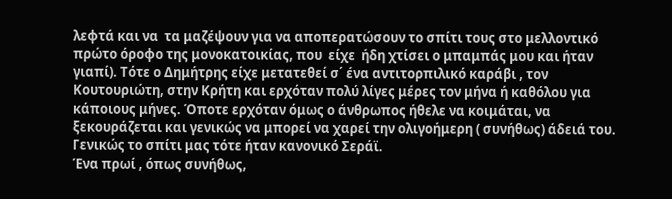λεφτά και να  τα μαζέψουν για να αποπερατώσουν το σπίτι τους στο μελλοντικό πρώτο όροφο της μονοκατοικίας, που  είχε  ήδη χτίσει ο μπαμπάς μου και ήταν γιαπί). Τότε ο Δημήτρης είχε μετατεθεί σ΄ ένα αντιτορπιλικό καράβι , τον Κουτουριώτη, στην Κρήτη και ερχόταν πολύ λίγες μέρες τον μήνα ή καθόλου για κάποιους μήνες. Όποτε ερχόταν όμως ο άνθρωπος ήθελε να κοιμάται, να ξεκουράζεται και γενικώς να μπορεί να χαρεί την ολιγοήμερη ( συνήθως) άδειά του.  Γενικώς το σπίτι μας τότε ήταν κανονικό Σεράϊ.
Ένα πρωί , όπως συνήθως,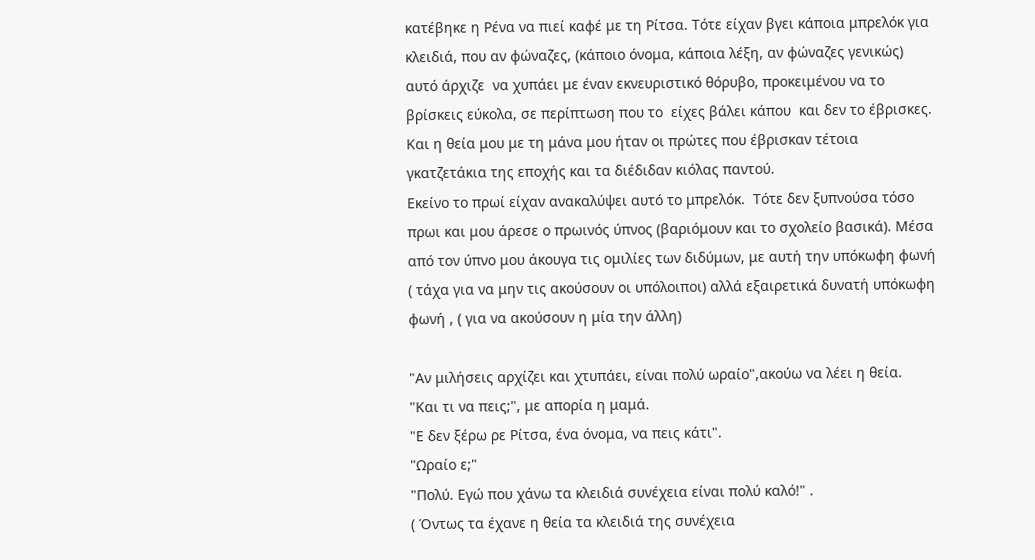κατέβηκε η Ρένα να πιεί καφέ με τη Ρίτσα. Τότε είχαν βγει κάποια μπρελόκ για κλειδιά, που αν φώναζες, (κάποιο όνομα, κάποια λέξη, αν φώναζες γενικώς) αυτό άρχιζε  να χυπάει με έναν εκνευριστικό θόρυβο, προκειμένου να το βρίσκεις εύκολα, σε περίπτωση που το  είχες βάλει κάπου  και δεν το έβρισκες.  Και η θεία μου με τη μάνα μου ήταν οι πρώτες που έβρισκαν τέτοια γκατζετάκια της εποχής και τα διέδιδαν κιόλας παντού.
Εκείνο το πρωί είχαν ανακαλύψει αυτό το μπρελόκ.  Τότε δεν ξυπνούσα τόσο πρωι και μου άρεσε ο πρωινός ύπνος (βαριόμουν και το σχολείο βασικά). Μέσα από τον ύπνο μου άκουγα τις ομιλίες των διδύμων, με αυτή την υπόκωφη φωνή ( τάχα για να μην τις ακούσουν οι υπόλοιποι) αλλά εξαιρετικά δυνατή υπόκωφη φωνή , ( για να ακούσουν η μία την άλλη)

"Αν μιλήσεις αρχίζει και χτυπάει, είναι πολύ ωραίο",ακούω να λέει η θεία.
"Και τι να πεις;", με απορία η μαμά.
"Ε δεν ξέρω ρε Ρίτσα, ένα όνομα, να πεις κάτι".
"Ωραίο ε;"
"Πολύ. Εγώ που χάνω τα κλειδιά συνέχεια είναι πολύ καλό!" .
( Όντως τα έχανε η θεία τα κλειδιά της συνέχεια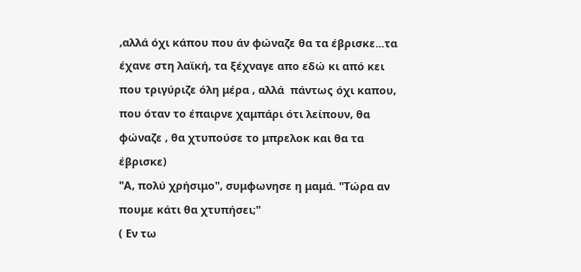,αλλά όχι κάπου που άν φώναζε θα τα έβρισκε...τα έχανε στη λαϊκή, τα ξέχναγε απο εδώ κι από κει που τριγύριζε όλη μέρα , αλλά  πάντως όχι καπου, που όταν το έπαιρνε χαμπάρι ότι λείπουν, θα φώναζε , θα χτυπούσε το μπρελοκ και θα τα έβρισκε)
"Α, πολύ χρήσιμο", συμφωνησε η μαμά. "Τώρα αν πουμε κάτι θα χτυπήσει;"
( Εν τω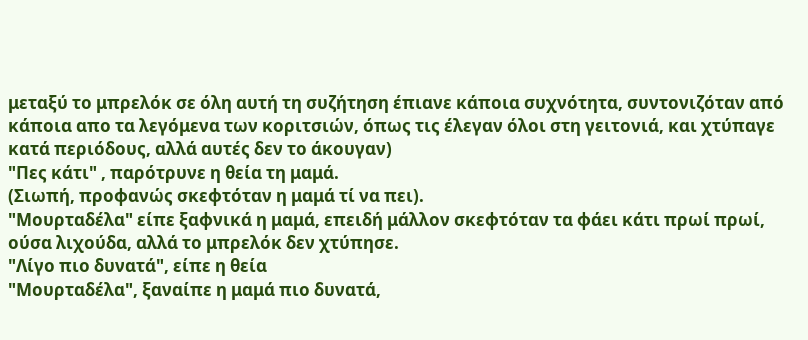μεταξύ το μπρελόκ σε όλη αυτή τη συζήτηση έπιανε κάποια συχνότητα, συντονιζόταν από κάποια απο τα λεγόμενα των κοριτσιών, όπως τις έλεγαν όλοι στη γειτονιά, και χτύπαγε κατά περιόδους, αλλά αυτές δεν το άκουγαν)
"Πες κάτι" , παρότρυνε η θεία τη μαμά.
(Σιωπή, προφανώς σκεφτόταν η μαμά τί να πει).
"Μουρταδέλα" είπε ξαφνικά η μαμά, επειδή μάλλον σκεφτόταν τα φάει κάτι πρωί πρωί, ούσα λιχούδα, αλλά το μπρελόκ δεν χτύπησε.
"Λίγο πιο δυνατά", είπε η θεία
"Μουρταδέλα", ξαναίπε η μαμά πιο δυνατά,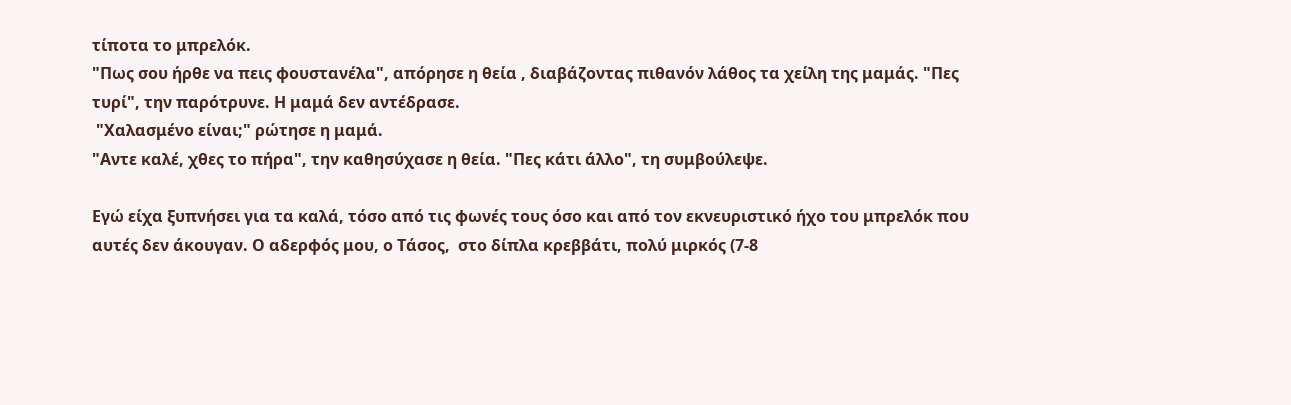τίποτα το μπρελόκ.
"Πως σου ήρθε να πεις φουστανέλα", απόρησε η θεία , διαβάζοντας πιθανόν λάθος τα χείλη της μαμάς. "Πες τυρί", την παρότρυνε. Η μαμά δεν αντέδρασε.
 "Χαλασμένο είναι;" ρώτησε η μαμά.
"Αντε καλέ, χθες το πήρα", την καθησύχασε η θεία. "Πες κάτι άλλο", τη συμβούλεψε.

Εγώ είχα ξυπνήσει για τα καλά, τόσο από τις φωνές τους όσο και από τον εκνευριστικό ήχο του μπρελόκ που αυτές δεν άκουγαν. Ο αδερφός μου, ο Τάσος,  στο δίπλα κρεββάτι, πολύ μιρκός (7-8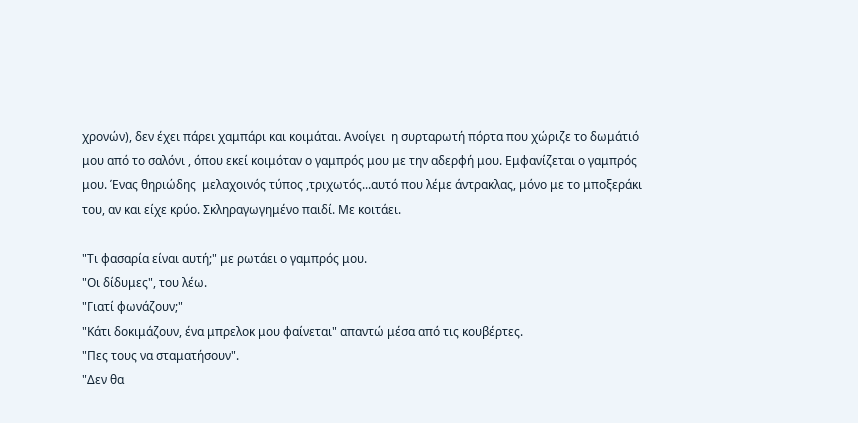χρονών), δεν έχει πάρει χαμπάρι και κοιμάται. Ανοίγει  η συρταρωτή πόρτα που χώριζε το δωμάτιό μου από το σαλόνι , όπου εκεί κοιμόταν ο γαμπρός μου με την αδερφή μου. Εμφανίζεται ο γαμπρός μου. Ένας θηριώδης  μελαχοινός τύπος ,τριχωτός...αυτό που λέμε άντρακλας, μόνο με το μποξεράκι του, αν και είχε κρύο. Σκληραγωγημένο παιδί. Με κοιτάει.

"Τι φασαρία είναι αυτή;" με ρωτάει ο γαμπρός μου.
"Οι δίδυμες", του λέω.
"Γιατί φωνάζουν;"
"Κάτι δοκιμάζουν, ένα μπρελοκ μου φαίνεται" απαντώ μέσα από τις κουβέρτες.
"Πες τους να σταματήσουν".
"Δεν θα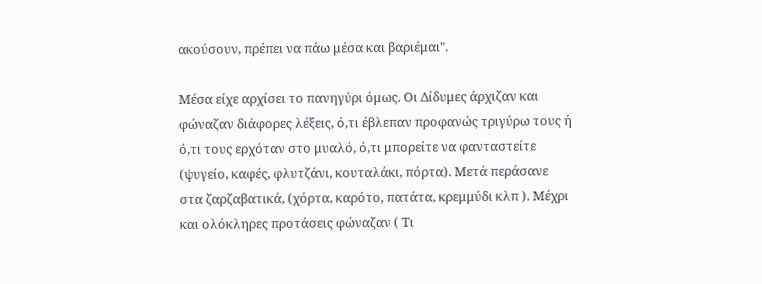ακούσουν, πρέπει να πάω μέσα και βαριέμαι".

Μέσα είχε αρχίσει το πανηγύρι όμως. Οι Δίδυμες άρχιζαν και φώναζαν διάφορες λέξεις, ό,τι έβλεπαν προφανώς τριγύρω τους ή ό,τι τους ερχόταν στο μυαλό, ό,τι μπορείτε να φανταστείτε (ψυγείο, καφές, φλυτζάνι, κουταλάκι, πόρτα). Μετά περάσανε στα ζαρζαβατικά, (χόρτα, καρότο, πατάτα, κρεμμύδι κλπ ). Μέχρι και ολόκληρες προτάσεις φώναζαν ( Τι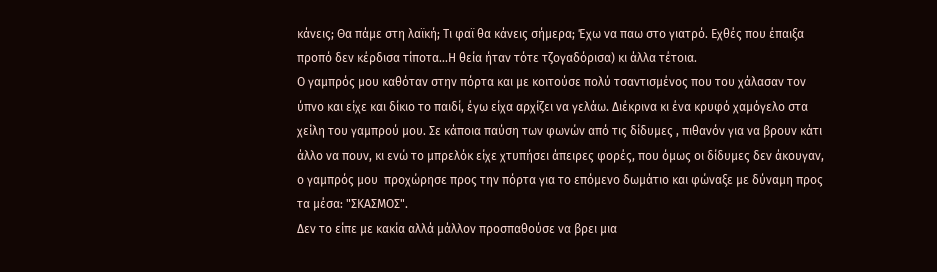κάνεις; Θα πάμε στη λαϊκή; Τι φαϊ θα κάνεις σήμερα; Έχω να παω στο γιατρό. Εχθές που έπαιξα προπό δεν κέρδισα τίποτα...Η θεία ήταν τότε τζογαδόρισα) κι άλλα τέτοια.
Ο γαμπρός μου καθόταν στην πόρτα και με κοιτούσε πολύ τσαντισμένος που του χάλασαν τον ύπνο και είχε και δίκιο το παιδί, έγω είχα αρχίζει να γελάω. Διέκρινα κι ένα κρυφό χαμόγελο στα χείλη του γαμπρού μου. Σε κάποια παύση των φωνών από τις δίδυμες , πιθανόν για να βρουν κάτι άλλο να πουν, κι ενώ το μπρελόκ είχε χτυπήσει άπειρες φορές, που όμως οι δίδυμες δεν άκουγαν, ο γαμπρός μου  προχώρησε προς την πόρτα για το επόμενο δωμάτιο και φώναξε με δύναμη προς τα μέσα: "ΣΚΑΣΜΟΣ".
Δεν το είπε με κακία αλλά μάλλον προσπαθούσε να βρει μια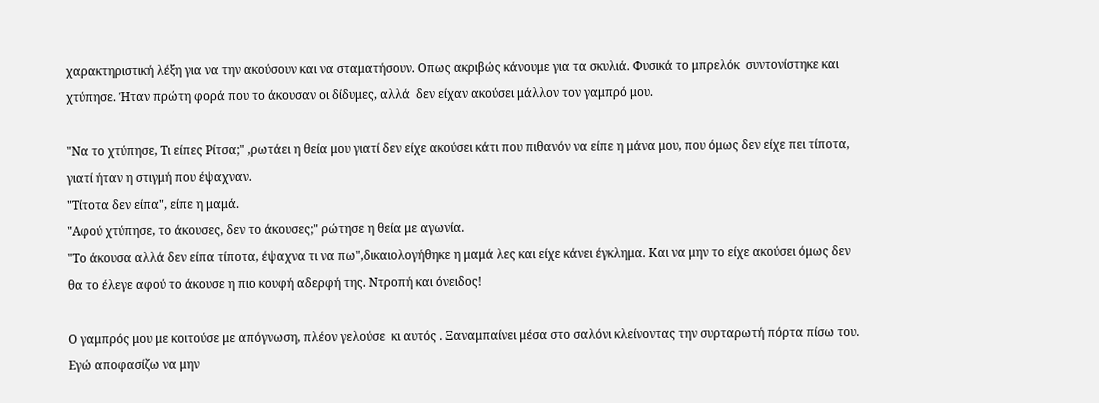χαρακτηριστική λέξη για να την ακούσουν και να σταματήσουν. Οπως ακριβώς κάνουμε για τα σκυλιά. Φυσικά το μπρελόκ  συντονίστηκε και χτύπησε. Ήταν πρώτη φορά που το άκουσαν οι δίδυμες, αλλά  δεν είχαν ακούσει μάλλον τον γαμπρό μου.

"Να το χτύπησε, Τι είπες Ρίτσα;" ,ρωτάει η θεία μου γιατί δεν είχε ακούσει κάτι που πιθανόν να είπε η μάνα μου, που όμως δεν είχε πει τίποτα, γιατί ήταν η στιγμή που έψαχναν.
"Τίτοτα δεν είπα", είπε η μαμά.
"Αφού χτύπησε, το άκουσες, δεν το άκουσες;" ρώτησε η θεία με αγωνία.
"Το άκουσα αλλά δεν είπα τίποτα, έψαχνα τι να πω",δικαιολογήθηκε η μαμά λες και είχε κάνει έγκλημα. Και να μην το είχε ακούσει όμως δεν θα το έλεγε αφού το άκουσε η πιο κουφή αδερφή της. Ντροπή και όνειδος!

Ο γαμπρός μου με κοιτούσε με απόγνωση, πλέον γελούσε  κι αυτός . Ξαναμπαίνει μέσα στο σαλόνι κλείνοντας την συρταρωτή πόρτα πίσω του. Εγώ αποφασίζω να μην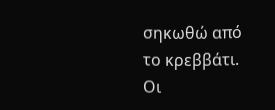σηκωθώ από το κρεββάτι.
Οι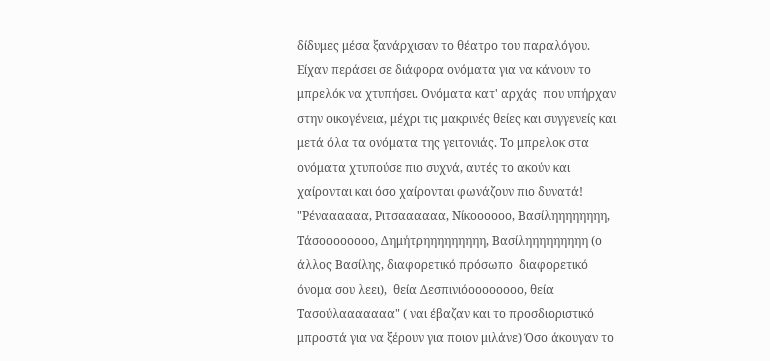δίδυμες μέσα ξανάρχισαν το θέατρο του παραλόγου. Είχαν περάσει σε διάφορα ονόματα για να κάνουν το μπρελόκ να χτυπήσει. Ονόματα κατ' αρχάς  που υπήρχαν στην οικογένεια, μέχρι τις μακρινές θείες και συγγενείς και μετά όλα τα ονόματα της γειτονιάς. Το μπρελοκ στα ονόματα χτυπούσε πιο συχνά, αυτές το ακούν και χαίρονται και όσο χαίρονται φωνάζουν πιο δυνατά! "Ρέναααααα, Ριτσαααααα, Νίκοοοοοο, Βασίληηηηηηηη, Τάσοοοοοοοο, Δημήτρηηηηηηηηη, Βασίληηηηηηηηη (ο άλλος Βασίλης, διαφορετικό πρόσωπο  διαφορετικό όνομα σου λεει),  θεία Δεσπινιόοοοοοοοο, θεία Τασούλααααααα" ( ναι έβαζαν και το προσδιοριστικό μπροστά για να ξέρουν για ποιον μιλάνε) Όσο άκουγαν το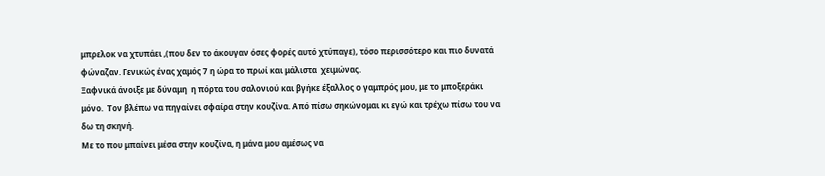μπρελοκ να χτυπάει ,(που δεν το άκουγαν όσες φορές αυτό χτύπαγε), τόσο περισσότερο και πιο δυνατά φώναζαν. Γενικώς ένας χαμός 7 η ώρα το πρωί και μάλιστα  χειμώνας.
Ξαφνικά άνοιξε με δύναμη  η πόρτα του σαλονιού και βγήκε έξαλλος ο γαμπρός μου, με το μποξεράκι μόνο.  Τον βλέπω να πηγαίνει σφαίρα στην κουζίνα. Από πίσω σηκώνομαι κι εγώ και τρέχω πίσω του να δω τη σκηνή.
Με το που μπαίνει μέσα στην κουζίνα, η μάνα μου αμέσως να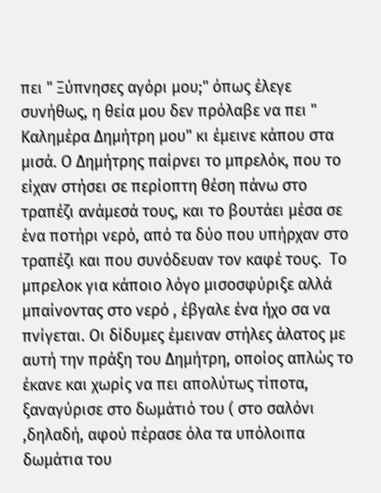πει " Ξύπνησες αγόρι μου;" όπως έλεγε συνήθως, η θεία μου δεν πρόλαβε να πει " Καλημέρα Δημήτρη μου" κι έμεινε κάπου στα μισά. Ο Δημήτρης παίρνει το μπρελόκ, που το είχαν στήσει σε περίοπτη θέση πάνω στο τραπέζι ανάμεσά τους, και το βουτάει μέσα σε ένα ποτήρι νερό, από τα δύο που υπήρχαν στο τραπέζι και που συνόδευαν τον καφέ τους.  Το μπρελοκ για κάποιο λόγο μισοσφύριξε αλλά μπαίνοντας στο νερό , έβγαλε ένα ήχο σα να πνίγεται. Οι δίδυμες έμειναν στήλες άλατος με αυτή την πράξη του Δημήτρη, οποίος απλώς το έκανε και χωρίς να πει απολύτως τίποτα, ξαναγύρισε στο δωμάτιό του ( στο σαλόνι ,δηλαδή, αφού πέρασε όλα τα υπόλοιπα δωμάτια του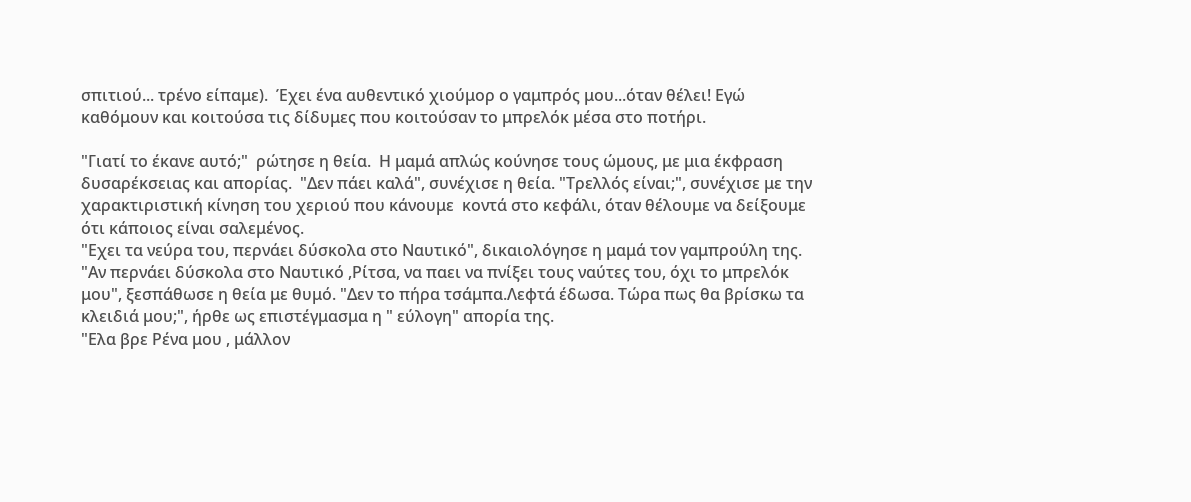σπιτιού... τρένο είπαμε).  Έχει ένα αυθεντικό χιούμορ ο γαμπρός μου...όταν θέλει! Εγώ καθόμουν και κοιτούσα τις δίδυμες που κοιτούσαν το μπρελόκ μέσα στο ποτήρι.

"Γιατί το έκανε αυτό;"  ρώτησε η θεία.  Η μαμά απλώς κούνησε τους ώμους, με μια έκφραση δυσαρέκσειας και απορίας.  "Δεν πάει καλά", συνέχισε η θεία. "Τρελλός είναι;", συνέχισε με την χαρακτιριστική κίνηση του χεριού που κάνουμε  κοντά στο κεφάλι, όταν θέλουμε να δείξουμε ότι κάποιος είναι σαλεμένος.
"Εχει τα νεύρα του, περνάει δύσκολα στο Ναυτικό", δικαιολόγησε η μαμά τον γαμπρούλη της.
"Αν περνάει δύσκολα στο Ναυτικό ,Ρίτσα, να παει να πνίξει τους ναύτες του, όχι το μπρελόκ μου", ξεσπάθωσε η θεία με θυμό. "Δεν το πήρα τσάμπα.Λεφτά έδωσα. Τώρα πως θα βρίσκω τα κλειδιά μου;", ήρθε ως επιστέγμασμα η " εύλογη" απορία της.
"Ελα βρε Ρένα μου , μάλλον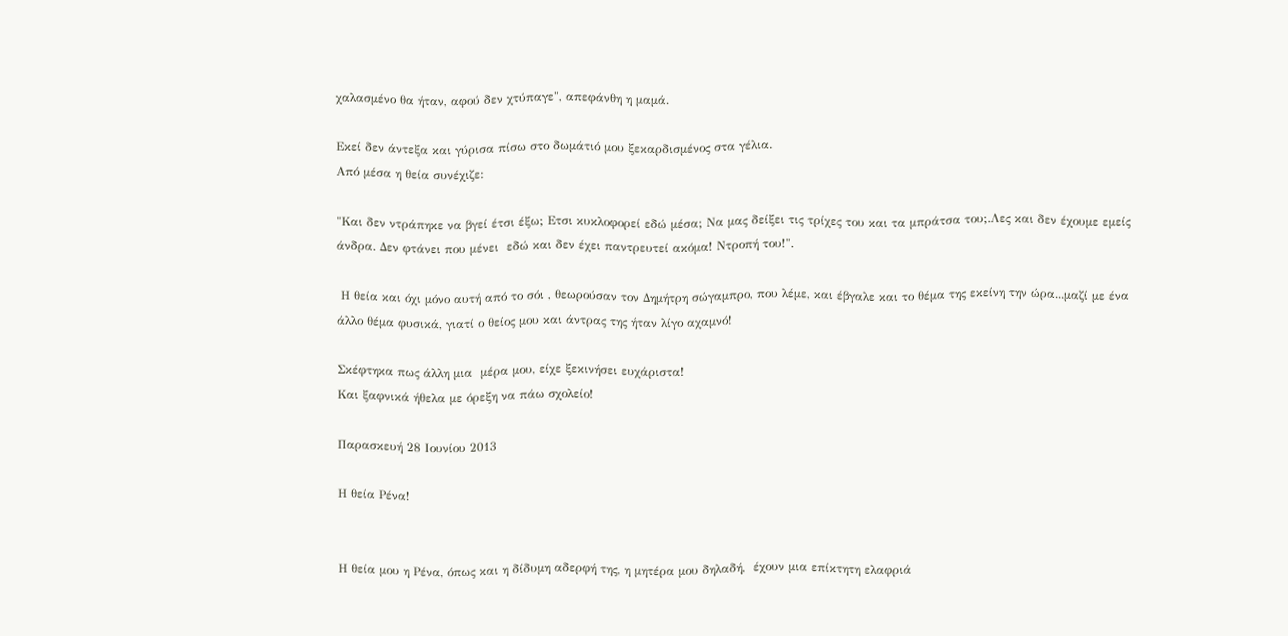χαλασμένο θα ήταν, αφού δεν χτύπαγε", απεφάνθη η μαμά.

Εκεί δεν άντεξα και γύρισα πίσω στο δωμάτιό μου ξεκαρδισμένος στα γέλια.
Από μέσα η θεία συνέχιζε:

"Και δεν ντράπηκε να βγεί έτσι έξω; Ετσι κυκλοφορεί εδώ μέσα; Να μας δείξει τις τρίχες του και τα μπράτσα του;.Λες και δεν έχουμε εμείς άνδρα. Δεν φτάνει που μένει  εδώ και δεν έχει παντρευτεί ακόμα! Ντροπή του!".

 Η θεία και όχι μόνο αυτή από το σόι , θεωρούσαν τον Δημήτρη σώγαμπρο, που λέμε, και έβγαλε και το θέμα της εκείνη την ώρα...μαζί με ένα άλλο θέμα φυσικά, γιατί ο θείος μου και άντρας της ήταν λίγο αχαμνό!

Σκέφτηκα πως άλλη μια  μέρα μου, είχε ξεκινήσει ευχάριστα!
Και ξαφνικά ήθελα με όρεξη να πάω σχολείο!

Παρασκευή 28 Ιουνίου 2013

Η θεία Ρένα!


Η θεία μου η Ρένα, όπως και η δίδυμη αδερφή της, η μητέρα μου δηλαδή,  έχουν μια επίκτητη ελαφριά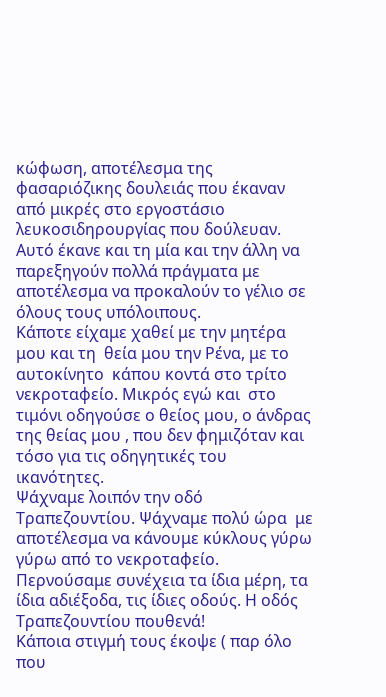κώφωση, αποτέλεσμα της φασαριόζικης δουλειάς που έκαναν από μικρές στο εργοστάσιο λευκοσιδηρουργίας που δούλευαν. Αυτό έκανε και τη μία και την άλλη να παρεξηγούν πολλά πράγματα με αποτέλεσμα να προκαλούν το γέλιο σε όλους τους υπόλοιπους.
Κάποτε είχαμε χαθεί με την μητέρα μου και τη  θεία μου την Ρένα, με το αυτοκίνητο  κάπου κοντά στο τρίτο νεκροταφείο. Μικρός εγώ και  στο τιμόνι οδηγούσε ο θείος μου, ο άνδρας της θείας μου , που δεν φημιζόταν και τόσο για τις οδηγητικές του ικανότητες.
Ψάχναμε λοιπόν την οδό  Τραπεζουντίου. Ψάχναμε πολύ ώρα  με αποτέλεσμα να κάνουμε κύκλους γύρω γύρω από το νεκροταφείο.  Περνούσαμε συνέχεια τα ίδια μέρη, τα ίδια αδιέξοδα, τις ίδιες οδούς. Η οδός Τραπεζουντίου πουθενά!
Κάποια στιγμή τους έκοψε ( παρ όλο που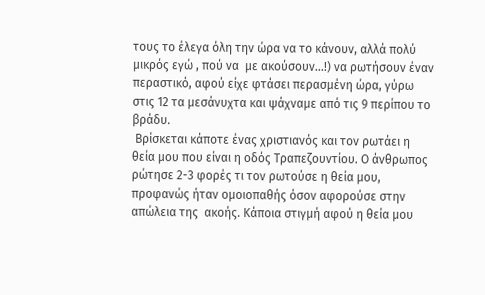τους το έλεγα όλη την ώρα να το κάνουν, αλλά πολύ μικρός εγώ , πού να  με ακούσουν...!) να ρωτήσουν έναν περαστικό, αφού είχε φτάσει περασμένη ώρα, γύρω στις 12 τα μεσάνυχτα και ψάχναμε από τις 9 περίπου το βράδυ.
 Βρίσκεται κάποτε ένας χριστιανός και τον ρωτάει η θεία μου που είναι η οδός Τραπεζουντίου. Ο άνθρωπος ρώτησε 2-3 φορές τι τον ρωτούσε η θεία μου, προφανώς ήταν ομοιοπαθής όσον αφορούσε στην απώλεια της  ακοής. Κάποια στιγμή αφού η θεία μου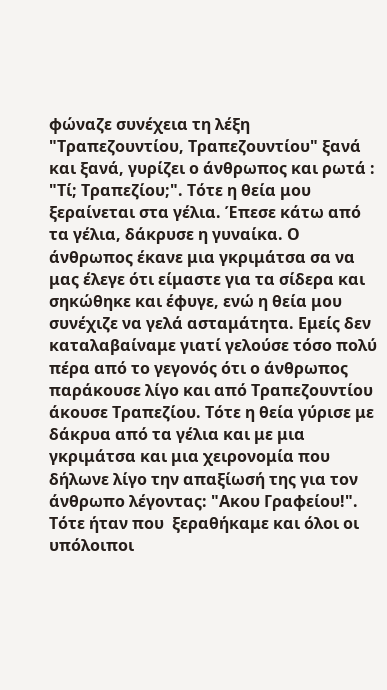φώναζε συνέχεια τη λέξη "Τραπεζουντίου, Τραπεζουντίου" ξανά και ξανά, γυρίζει ο άνθρωπος και ρωτά : "Τί; Τραπεζίου;". Τότε η θεία μου ξεραίνεται στα γέλια. Έπεσε κάτω από τα γέλια, δάκρυσε η γυναίκα. Ο άνθρωπος έκανε μια γκριμάτσα σα να μας έλεγε ότι είμαστε για τα σίδερα και σηκώθηκε και έφυγε, ενώ η θεία μου συνέχιζε να γελά ασταμάτητα. Εμείς δεν καταλαβαίναμε γιατί γελούσε τόσο πολύ πέρα από το γεγονός ότι ο άνθρωπος παράκουσε λίγο και από Τραπεζουντίου άκουσε Τραπεζίου. Τότε η θεία γύρισε με  δάκρυα από τα γέλια και με μια γκριμάτσα και μια χειρονομία που δήλωνε λίγο την απαξίωσή της για τον άνθρωπο λέγοντας: "Ακου Γραφείου!".
Τότε ήταν που  ξεραθήκαμε και όλοι οι υπόλοιποι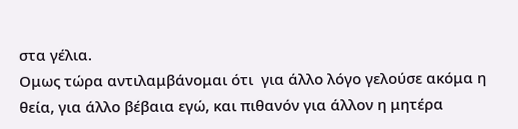στα γέλια.
Ομως τώρα αντιλαμβάνομαι ότι  για άλλο λόγο γελούσε ακόμα η θεία, για άλλο βέβαια εγώ, και πιθανόν για άλλον η μητέρα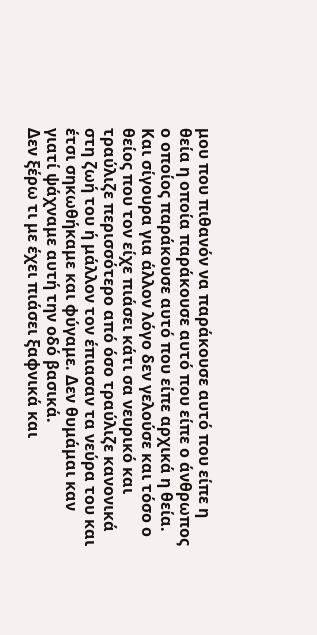μου που πιθανόν να παράκουσε αυτό που είπε η θεία η οποία παράκουσε αυτό που είπε ο άνθρωπος ο οποίος παράκουσε αυτό που είπε αρχικά η θεία. Και σίγουρα για άλλον λόγο δεν γελούσε και τόσο ο θείος που τον είχε πιάσει κάτι σα νευρικό και τραύλιζε περισσότερο από όσο τραύλιζε κανονικά στη ζωή του ή μάλλον τον έπιασαν τα νεύρα του και έτσι σηκωθήκαμε και φύγαμε. Δεν θυμάμαι καν γιατί ψάχναμε αυτή την οδό βασικά.
Δεν ξέρω τι με έχει πιάσει ξαφνικά και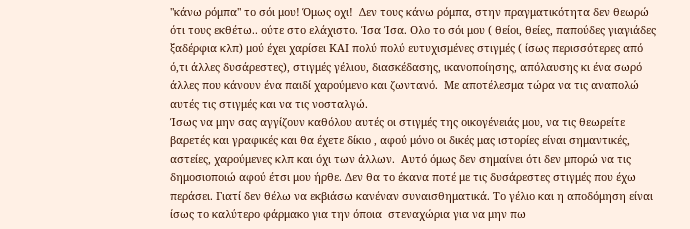"κάνω ρόμπα" το σόι μου! Όμως οχι!  Δεν τους κάνω ρόμπα, στην πραγματικότητα δεν θεωρώ ότι τους εκθέτω.. ούτε στο ελάχιστο. Ίσα Ίσα. Ολο το σόι μου ( θείοι, θείες, παπούδες γιαγιάδες ξαδέρφια κλπ) μού έχει χαρίσει ΚΑΙ πολύ πολύ ευτυχισμένες στιγμές ( ίσως περισσότερες από ό,τι άλλες δυσάρεστες), στιγμές γέλιου, διασκέδασης, ικανοποίησης, απόλαυσης κι ένα σωρό άλλες που κάνουν ένα παιδί χαρούμενο και ζωντανό.  Με αποτέλεσμα τώρα να τις αναπολώ αυτές τις στιγμές και να τις νοσταλγώ.
Ίσως να μην σας αγγίζουν καθόλου αυτές οι στιγμές της οικογένειάς μου, να τις θεωρείτε βαρετές και γραφικές και θα έχετε δίκιο , αφού μόνο οι δικές μας ιστορίες είναι σημαντικές, αστείες, χαρούμενες κλπ και όχι των άλλων.  Αυτό όμως δεν σημαίνει ότι δεν μπορώ να τις δημοσιοποιώ αφού έτσι μου ήρθε. Δεν θα το έκανα ποτέ με τις δυσάρεστες στιγμές που έχω περάσει. Γιατί δεν θέλω να εκβιάσω κανέναν συναισθηματικά. Το γέλιο και η αποδόμηση είναι ίσως το καλύτερο φάρμακο για την όποια  στεναχώρια για να μην πω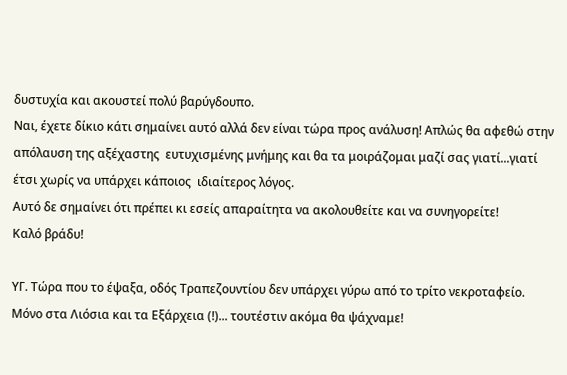δυστυχία και ακουστεί πολύ βαρύγδουπο.
Ναι, έχετε δίκιο κάτι σημαίνει αυτό αλλά δεν είναι τώρα προς ανάλυση! Απλώς θα αφεθώ στην απόλαυση της αξέχαστης  ευτυχισμένης μνήμης και θα τα μοιράζομαι μαζί σας γιατί...γιατί έτσι χωρίς να υπάρχει κάποιος  ιδιαίτερος λόγος.
Αυτό δε σημαίνει ότι πρέπει κι εσείς απαραίτητα να ακολουθείτε και να συνηγορείτε!
Καλό βράδυ!

ΥΓ. Τώρα που το έψαξα, οδός Τραπεζουντίου δεν υπάρχει γύρω από το τρίτο νεκροταφείο. Μόνο στα Λιόσια και τα Εξάρχεια (!)... τουτέστιν ακόμα θα ψάχναμε!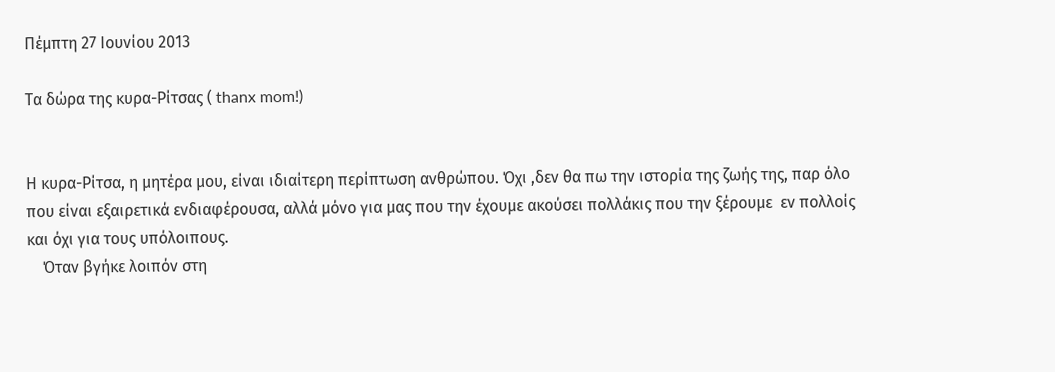Πέμπτη 27 Ιουνίου 2013

Τα δώρα της κυρα-Ρίτσας ( thanx mom!)


Η κυρα-Ρίτσα, η μητέρα μου, είναι ιδιαίτερη περίπτωση ανθρώπου. Όχι ,δεν θα πω την ιστορία της ζωής της, παρ όλο που είναι εξαιρετικά ενδιαφέρουσα, αλλά μόνο για μας που την έχουμε ακούσει πολλάκις που την ξέρουμε  εν πολλοίς και όχι για τους υπόλοιπους.
    Όταν βγήκε λοιπόν στη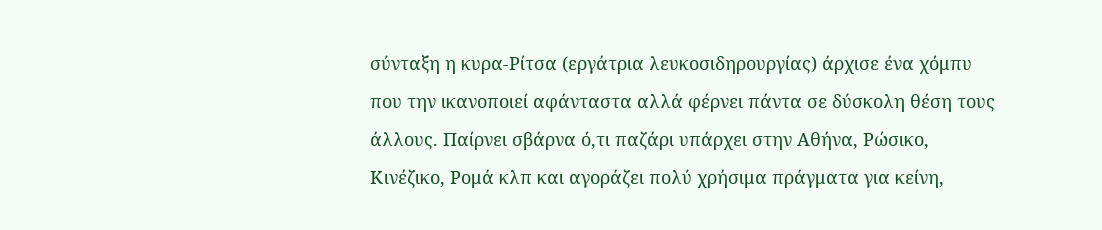σύνταξη η κυρα-Ρίτσα (εργάτρια λευκοσιδηρουργίας) άρχισε ένα χόμπυ που την ικανοποιεί αφάνταστα αλλά φέρνει πάντα σε δύσκολη θέση τους  άλλους. Παίρνει σβάρνα ό,τι παζάρι υπάρχει στην Αθήνα, Ρώσικο, Κινέζικο, Ρομά κλπ και αγοράζει πολύ χρήσιμα πράγματα για κείνη,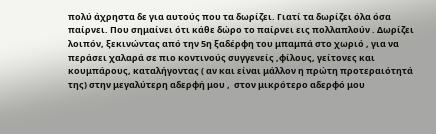πολύ άχρηστα δε για αυτούς που τα δωρίζει. Γιατί τα δωρίζει όλα όσα παίρνει. Που σημαίνει ότι κάθε δώρο το παίρνει εις πολλαπλούν . Δωρίζει λοιπόν, ξεκινώντας από την 5η ξαδέρφη του μπαμπά στο χωριό , για να περάσει χαλαρά σε πιο κοντινούς συγγενείς ,φίλους, γείτονες και κουμπάρους, καταλήγοντας ( αν και είναι μάλλον η πρώτη προτεραιότητά της) στην μεγαλύτερη αδερφή μου ,  στον μικρότερο αδερφό μου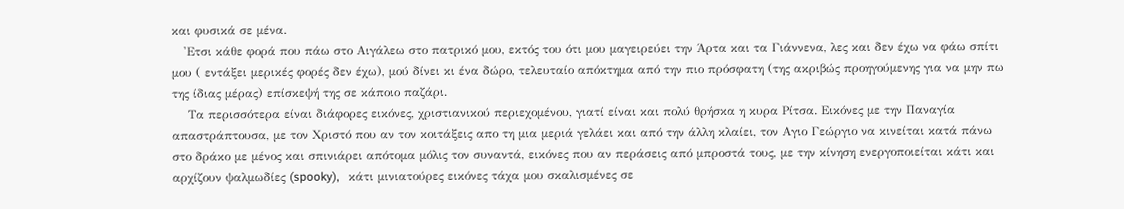και φυσικά σε μένα.
   'Ετσι κάθε φορά που πάω στο Αιγάλεω στο πατρικό μου, εκτός του ότι μου μαγειρεύει την Άρτα και τα Γιάννενα, λες και δεν έχω να φάω σπίτι μου ( εντάξει μερικές φορές δεν έχω), μού δίνει κι ένα δώρο, τελευταίο απόκτημα από την πιο πρόσφατη (της ακριβώς προηγούμενης για να μην πω της ίδιας μέρας) επίσκεψή της σε κάποιο παζάρι.
    Τα περισσότερα είναι διάφορες εικόνες, χριστιανικού περιεχομένου, γιατί είναι και πολύ θρήσκα η κυρα Ρίτσα. Eικόνες με την Παναγία απαστράπτουσα, με τον Χριστό που αν τον κοιτάξεις απο τη μια μεριά γελάει και από την άλλη κλαίει, τον Αγιο Γεώργιο να κινείται κατά πάνω στο δράκο με μένος και σπινιάρει απότομα μόλις τον συναντά, εικόνες που αν περάσεις από μπροστά τους, με την κίνηση ενεργοποιείται κάτι και αρχίζουν ψαλμωδίες (spooky),   κάτι μινιατούρες εικόνες τάχα μου σκαλισμένες σε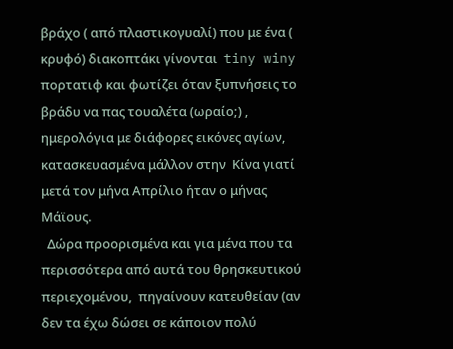βράχο ( από πλαστικογυαλί) που με ένα ( κρυφό) διακοπτάκι γίνονται  tiny winy πορτατιφ και φωτίζει όταν ξυπνήσεις το βράδυ να πας τουαλέτα (ωραίο;) ,  ημερολόγια με διάφορες εικόνες αγίων, κατασκευασμένα μάλλον στην  Κίνα γιατί μετά τον μήνα Απρίλιο ήταν ο μήνας Μάϊους.
  Δώρα προορισμένα και για μένα που τα περισσότερα από αυτά του θρησκευτικού περιεχομένου,  πηγαίνουν κατευθείαν (αν δεν τα έχω δώσει σε κάποιον πολύ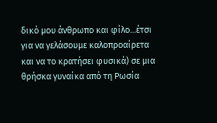δικό μου άνθρωπο και φίλο...έτσι για να γελάσουμε καλοπροαίρετα και να το κρατήσει φυσικά) σε μια θρήσκα γυναίκα από τη Ρωσία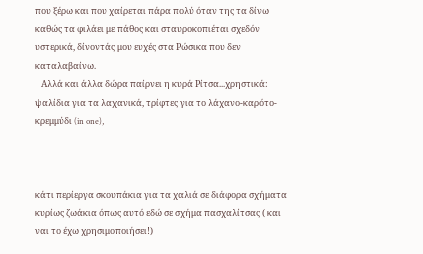που ξέρω και που χαίρεται πάρα πολύ όταν της τα δίνω καθώς τα φιλάει με πάθος και σταυροκοπιέται σχεδόν υστερικά, δίνοντάς μου ευχές στα Ρώσικα που δεν καταλαβαίνω.
   Αλλά και άλλα δώρα παίρνει η κυρά Ρίτσα...χρηστικά: ψαλίδια για τα λαχανικά, τρίφτες για το λάχανο-καρότο- κρεμμύδι (in one),



κάτι περίεργα σκουπάκια για τα χαλιά σε διάφορα σχήματα κυρίως ζωάκια όπως αυτό εδώ σε σχήμα πασχαλίτσας ( και ναι το έχω χρησιμοποιήσει!)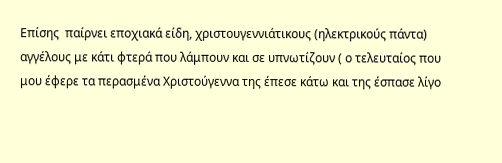Επίσης  παίρνει εποχιακά είδη, χριστουγεννιάτικους (ηλεκτρικούς πάντα) αγγέλους με κάτι φτερά που λάμπουν και σε υπνωτίζουν ( ο τελευταίος που μου έφερε τα περασμένα Χριστούγεννα της έπεσε κάτω και της έσπασε λίγο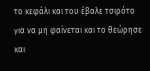το κεφάλι και του έβαλε τσιρότο για να μη φαίνεται και το θεώρησε και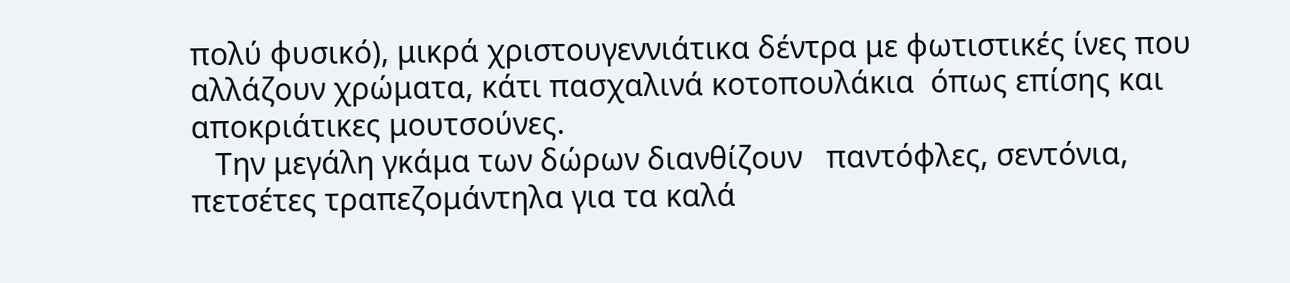πολύ φυσικό), μικρά χριστουγεννιάτικα δέντρα με φωτιστικές ίνες που αλλάζουν χρώματα, κάτι πασχαλινά κοτοπουλάκια  όπως επίσης και   αποκριάτικες μουτσούνες.
   Την μεγάλη γκάμα των δώρων διανθίζουν   παντόφλες, σεντόνια, πετσέτες τραπεζομάντηλα για τα καλά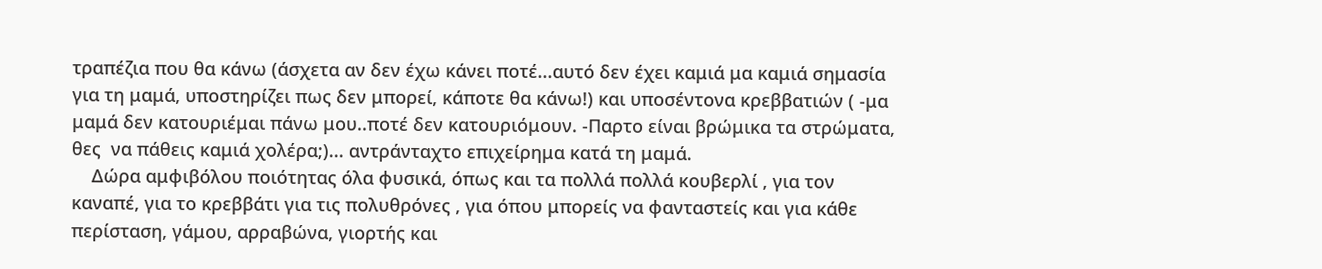τραπέζια που θα κάνω (άσχετα αν δεν έχω κάνει ποτέ...αυτό δεν έχει καμιά μα καμιά σημασία για τη μαμά, υποστηρίζει πως δεν μπορεί, κάποτε θα κάνω!) και υποσέντονα κρεββατιών ( -μα μαμά δεν κατουριέμαι πάνω μου..ποτέ δεν κατουριόμουν. -Παρτο είναι βρώμικα τα στρώματα, θες  να πάθεις καμιά χολέρα;)... αντράνταχτο επιχείρημα κατά τη μαμά.
    Δώρα αμφιβόλου ποιότητας όλα φυσικά, όπως και τα πολλά πολλά κουβερλί , για τον καναπέ, για το κρεββάτι για τις πολυθρόνες , για όπου μπορείς να φανταστείς και για κάθε περίσταση, γάμου, αρραβώνα, γιορτής και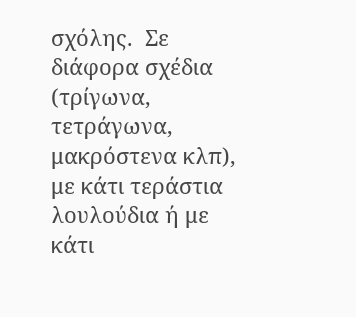σχόλης.  Σε διάφορα σχέδια (τρίγωνα, τετράγωνα, μακρόστενα κλπ), με κάτι τεράστια λουλούδια ή με κάτι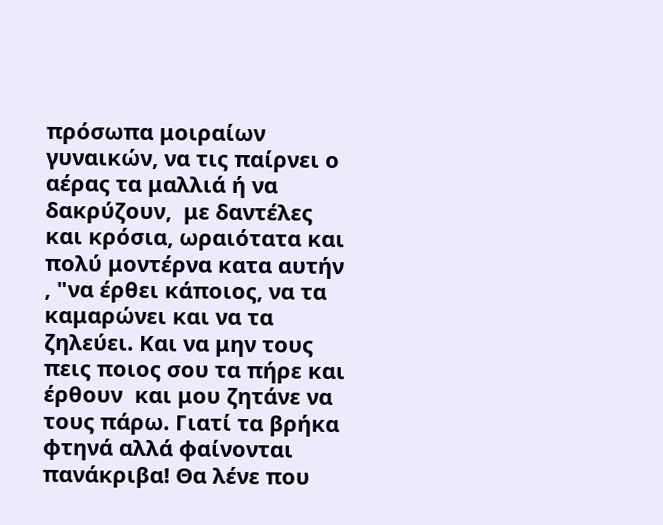πρόσωπα μοιραίων γυναικών, να τις παίρνει ο αέρας τα μαλλιά ή να δακρύζουν,  με δαντέλες και κρόσια, ωραιότατα και πολύ μοντέρνα κατα αυτήν , "να έρθει κάποιος, να τα καμαρώνει και να τα ζηλεύει. Και να μην τους πεις ποιος σου τα πήρε και  έρθουν  και μου ζητάνε να τους πάρω. Γιατί τα βρήκα φτηνά αλλά φαίνονται πανάκριβα! Θα λένε που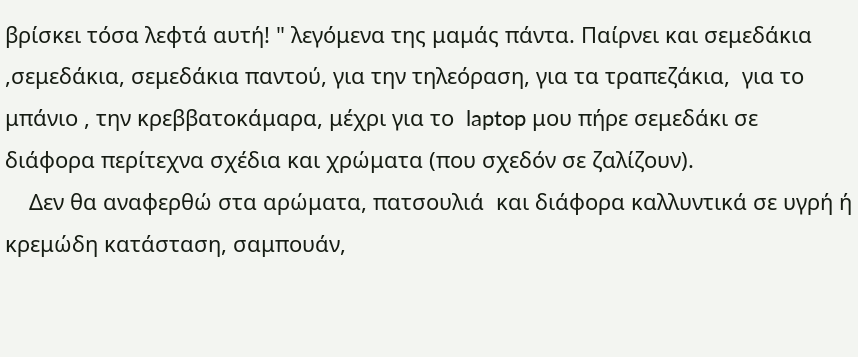βρίσκει τόσα λεφτά αυτή! " λεγόμενα της μαμάς πάντα. Παίρνει και σεμεδάκια ,σεμεδάκια, σεμεδάκια παντού, για την τηλεόραση, για τα τραπεζάκια,  για το μπάνιο , την κρεββατοκάμαρα, μέχρι για το  laptop μου πήρε σεμεδάκι σε διάφορα περίτεχνα σχέδια και χρώματα (που σχεδόν σε ζαλίζουν).
    Δεν θα αναφερθώ στα αρώματα, πατσουλιά  και διάφορα καλλυντικά σε υγρή ή κρεμώδη κατάσταση, σαμπουάν,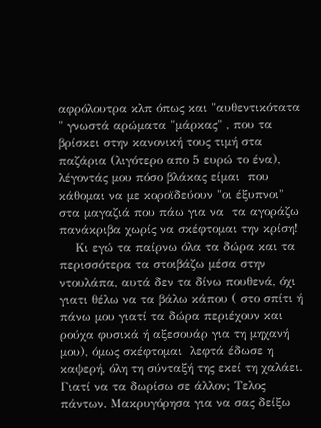αφρόλουτρα κλπ όπως και "αυθεντικότατα " γνωστά αρώματα "μάρκας" , που τα βρίσκει στην κανονική τους τιμή στα παζάρια (λιγότερο απο 5 ευρώ το ένα), λέγοντάς μου πόσο βλάκας είμαι  που κάθομαι να με κοροϊδεύουν "οι έξυπνοι" στα μαγαζιά που πάω για να  τα αγοράζω πανάκριβα χωρίς να σκέφτομαι την κρίση!
    Κι εγώ τα παίρνω όλα τα δώρα και τα περισσότερα τα στοιβάζω μέσα στην ντουλάπα, αυτά δεν τα δίνω πουθενά, όχι γιατι θέλω να τα βάλω κάπου ( στο σπίτι ή πάνω μου γιατί τα δώρα περιέχουν και ρούχα φυσικά ή αξεσουάρ για τη μηχανή μου), όμως σκέφτομαι  λεφτά έδωσε η καψερή, όλη τη σύνταξή της εκεί τη χαλάει. Γιατί να τα δωρίσω σε άλλον; Τελος πάντων. Μακρυγόρησα για να σας δείξω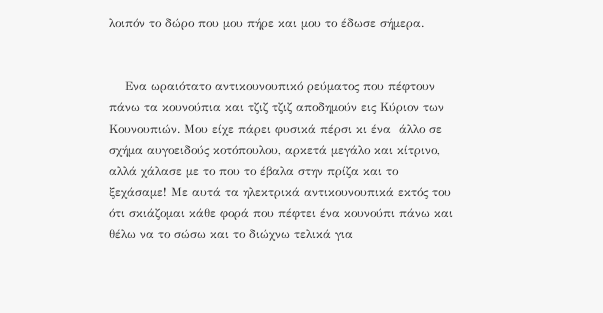λοιπόν το δώρο που μου πήρε και μου το έδωσε σήμερα.


    Ενα ωραιότατο αντικουνουπικό ρεύματος που πέφτουν πάνω τα κουνούπια και τζιζ τζιζ αποδημούν εις Κύριον των Κουνουπιών. Μου είχε πάρει φυσικά πέρσι κι ένα  άλλο σε σχήμα αυγοειδούς κοτόπουλου, αρκετά μεγάλο και κίτρινο, αλλά χάλασε με το που το έβαλα στην πρίζα και το ξεχάσαμε! Με αυτά τα ηλεκτρικά αντικουνουπικά εκτός του ότι σκιάζομαι κάθε φορά που πέφτει ένα κουνούπι πάνω και θέλω να το σώσω και το διώχνω τελικά για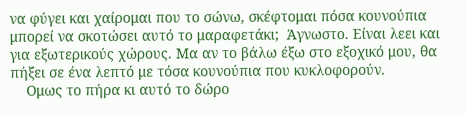να φύγει και χαίρομαι που το σώνω, σκέφτομαι πόσα κουνούπια μπορεί να σκοτώσει αυτό το μαραφετάκι;  Άγνωστο. Είναι λεει και για εξωτερικούς χώρους. Μα αν το βάλω έξω στο εξοχικό μου, θα πήξει σε ένα λεπτό με τόσα κουνούπια που κυκλοφορούν.
    Ομως το πήρα κι αυτό το δώρο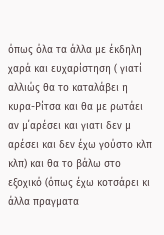όπως όλα τα άλλα με έκδηλη χαρά και ευχαρίστηση ( γιατί αλλιώς θα το καταλάβει η κυρα-Ρίτσα και θα με ρωτάει αν μ΄αρέσει και γιατι δεν μ αρέσει και δεν έχω γούστο κλπ κλπ) και θα το βάλω στο εξοχικό (όπως έχω κοτσάρει κι άλλα πραγματα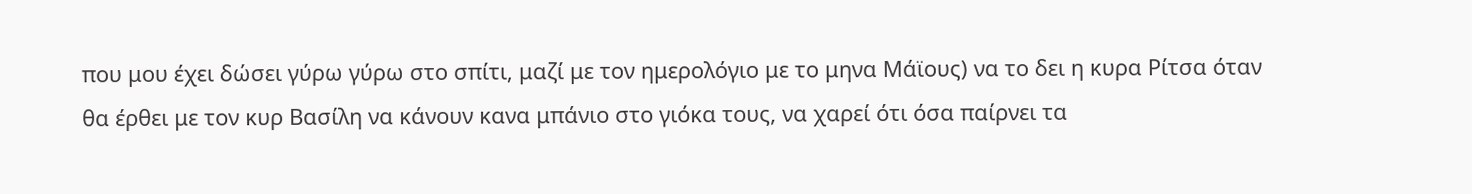που μου έχει δώσει γύρω γύρω στο σπίτι, μαζί με τον ημερολόγιο με το μηνα Μάϊους) να το δει η κυρα Ρίτσα όταν θα έρθει με τον κυρ Βασίλη να κάνουν κανα μπάνιο στο γιόκα τους, να χαρεί ότι όσα παίρνει τα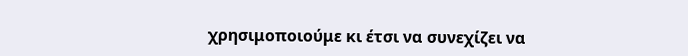χρησιμοποιούμε κι έτσι να συνεχίζει να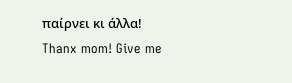παίρνει κι άλλα!
Thanx mom! Give me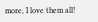more, I love them all!